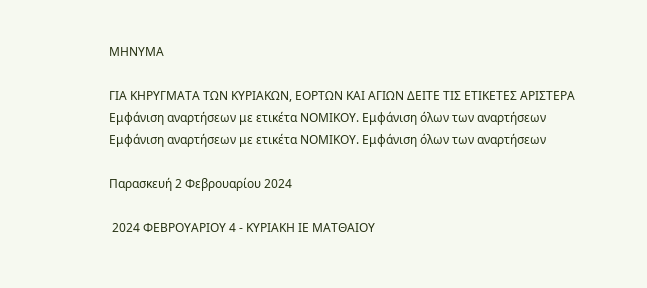ΜΗΝΥΜΑ

ΓΙΑ ΚΗΡΥΓΜΑΤΑ ΤΩΝ ΚΥΡΙΑΚΩΝ, ΕΟΡΤΩΝ ΚΑΙ ΑΓΙΩΝ ΔΕΙΤΕ ΤΙΣ ΕΤΙΚΕΤΕΣ ΑΡΙΣΤΕΡΑ
Εμφάνιση αναρτήσεων με ετικέτα ΝΟΜΙΚΟΥ. Εμφάνιση όλων των αναρτήσεων
Εμφάνιση αναρτήσεων με ετικέτα ΝΟΜΙΚΟΥ. Εμφάνιση όλων των αναρτήσεων

Παρασκευή 2 Φεβρουαρίου 2024

 2024 ΦΕΒΡΟΥΑΡΙΟΥ 4 - ΚΥΡΙΑΚΗ ΙΕ ΜΑΤΘΑΙΟΥ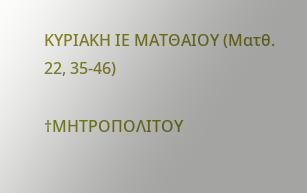ΚΥΡΙΑΚΗ ΙΕ ΜΑΤΘΑΙΟΥ (Ματθ. 22, 35-46)

†ΜΗΤΡΟΠΟΛΙΤΟΥ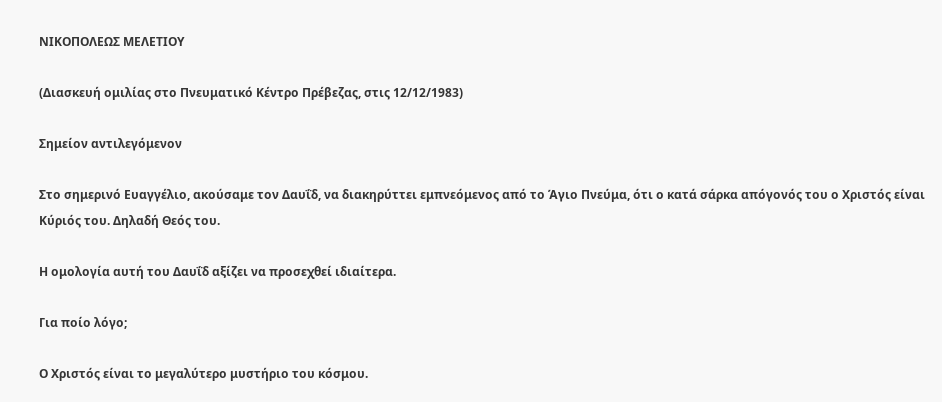ΝΙΚΟΠΟΛΕΩΣ ΜΕΛΕΤΙΟΥ

(Διασκευή ομιλίας στο Πνευματικό Κέντρο Πρέβεζας, στις 12/12/1983)

Σημείον αντιλεγόμενον

Στο σημερινό Ευαγγέλιο, ακούσαμε τον Δαυΐδ, να διακηρύττει εμπνεόμενος από το Άγιο Πνεύμα, ότι ο κατά σάρκα απόγονός του ο Χριστός είναι Κύριός του. Δηλαδή Θεός του.

Η ομολογία αυτή του Δαυΐδ αξίζει να προσεχθεί ιδιαίτερα.

Για ποίο λόγο;

Ο Χριστός είναι το μεγαλύτερο μυστήριο του κόσμου.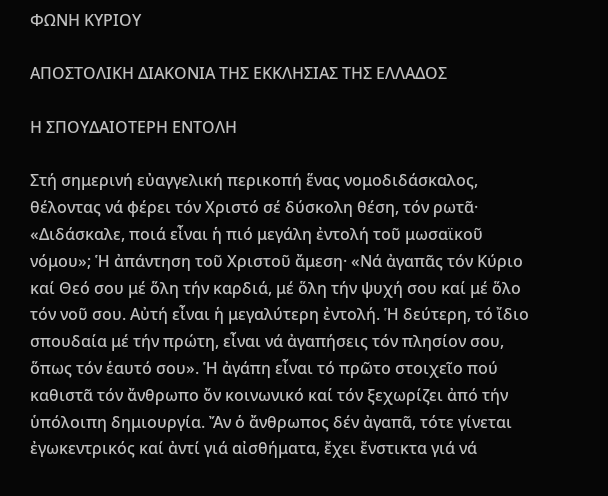ΦΩΝΗ ΚΥΡΙΟΥ

ΑΠΟΣΤΟΛΙΚΗ ΔΙΑΚΟΝΙΑ ΤΗΣ ΕΚΚΛΗΣΙΑΣ ΤΗΣ ΕΛΛΑΔΟΣ

Η ΣΠΟΥΔΑΙΟΤΕΡΗ ΕΝΤΟΛΗ

Στή σημερινή εὐαγγελική περικοπή ἕνας νομοδιδάσκαλος, θέλοντας νά φέρει τόν Χριστό σέ δύσκολη θέση, τόν ρωτᾶ· «Διδάσκαλε, ποιά εἶναι ἡ πιό μεγάλη ἐντολή τοῦ μωσαϊκοῦ νόμου»; Ἡ ἀπάντηση τοῦ Χριστοῦ ἄμεση· «Νά ἀγαπᾶς τόν Κύριο καί Θεό σου μέ ὅλη τήν καρδιά, μέ ὅλη τήν ψυχή σου καί μέ ὅλο τόν νοῦ σου. Αὐτή εἶναι ἡ μεγαλύτερη ἐντολή. Ἡ δεύτερη, τό ἴδιο σπουδαία μέ τήν πρώτη, εἶναι νά ἀγαπήσεις τόν πλησίον σου, ὅπως τόν ἑαυτό σου». Ἡ ἀγάπη εἶναι τό πρῶτο στοιχεῖο πού καθιστᾶ τόν ἄνθρωπο ὄν κοινωνικό καί τόν ξεχωρίζει ἀπό τήν ὑπόλοιπη δημιουργία. Ἄν ὁ ἄνθρωπος δέν ἀγαπᾶ, τότε γίνεται ἐγωκεντρικός καί ἀντί γιά αἰσθήματα, ἔχει ἔνστικτα γιά νά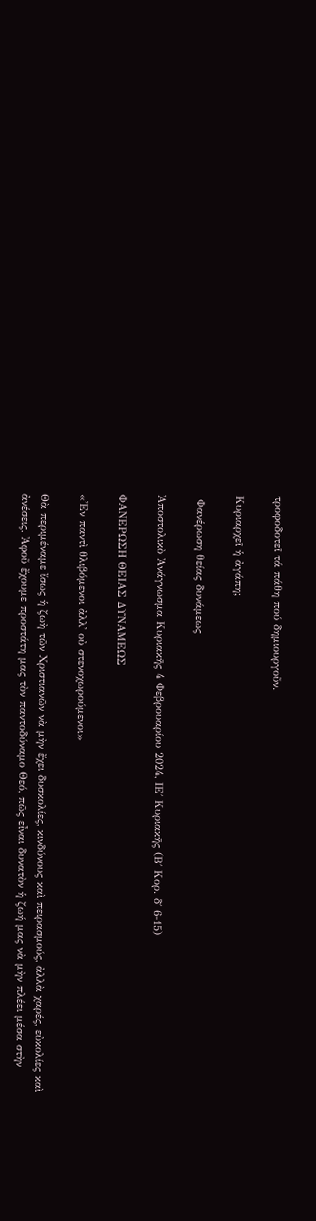τροφοδοτεῖ τά πάθη πού δημιουργοῦν.

Κυριαρχεῖ ἡ ἀγάπη;

 Φανέρωση θείας δυνάμεως

Ἀποστολικὸ Ἀνάγνωσμα Κυριακῆς 4 Φεβρουαρίου 2024, ΙΕ΄ Κυριακῆς (Β΄ Κορ. δ΄ 6-15)

ΦΑΝΕΡΩΣΗ ΘΕΙΑΣ ΔΥΝΑΜΕΩΣ

«Ἐν παντὶ θλιβόμενοι ἀλλ᾿ οὐ στενοχωρούμενοι»

Θὰ περιμέναμε ἴσως ἡ ζωὴ τῶν Χριστιανῶν νὰ μὴν ἔχει δυσκολίες, κινδύνους καὶ πειρασμούς, ἀλλὰ χαρές, εὐκολίες καὶ ἀνέσεις. Ἀφοῦ ἔχουμε προστάτη μας τὸν παντοδύναμο Θεό, πῶς εἶναι δυνατὸν ἡ ζωή μας νὰ μὴν πλέει μέσα στὴν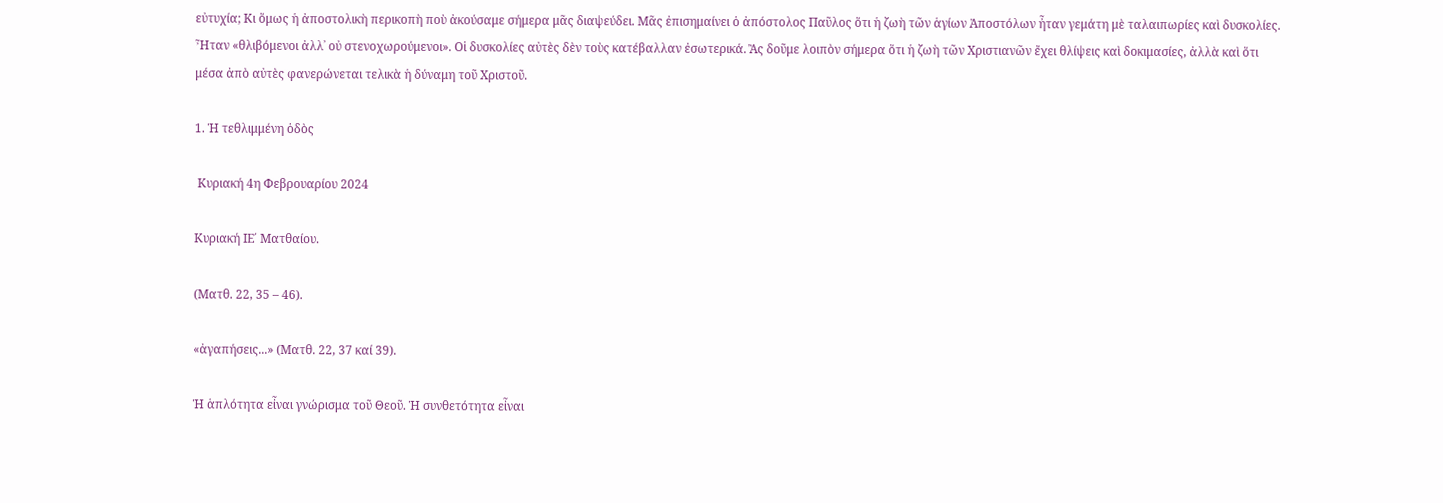εὐτυχία; Κι ὅμως ἡ ἀποστολικὴ περικοπὴ ποὺ ἀκούσαμε σήμερα μᾶς διαψεύδει. Μᾶς ἐπισημαίνει ὁ ἀπόστολος Παῦλος ὅτι ἡ ζωὴ τῶν ἁγίων Ἀποστόλων ἦταν γεμάτη μὲ ταλαιπωρίες καὶ δυσκολίες. Ἦταν «θλιβόμενοι ἀλλ᾿ οὐ στενοχωρούμενοι». Οἱ δυσκολίες αὐτὲς δὲν τοὺς κατέβαλλαν ἐσωτερικά. Ἂς δοῦμε λοιπὸν σήμερα ὅτι ἡ ζωὴ τῶν Χριστιανῶν ἔχει θλίψεις καὶ δοκιμασίες, ἀλλὰ καὶ ὅτι μέσα ἀπὸ αὐτὲς φανερώνεται τελικὰ ἡ δύναμη τοῦ Χριστοῦ.

1. Ἡ τεθλιμμένη ὁδὸς

 Κυριακή 4η Φεβρουαρίου 2024

Κυριακή ΙΕ΄ Ματθαίου.

(Ματθ. 22, 35 – 46).

«ἀγαπήσεις...» (Ματθ. 22, 37 καί 39).

Ἡ ἁπλότητα εἶναι γνώρισμα τοῦ Θεοῦ. Ἡ συνθετότητα εἶναι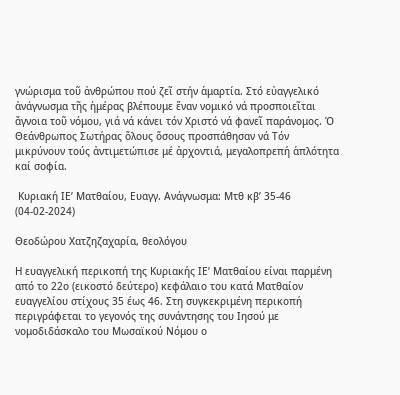γνώρισμα τοῦ ἀνθρώπου πού ζεῖ στήν ἁμαρτία. Στό εὐαγγελικό ἀνάγνωσμα τῆς ἡμέρας βλέπουμε ἕναν νομικό νά προσποιεῖται ἄγνοια τοῦ νόμου, γιά νά κάνει τόν Χριστό νά φανεῖ παράνομος. Ὁ Θεάνθρωπος Σωτήρας ὅλους ὅσους προσπάθησαν νά Τόν μικρύνουν τούς ἀντιμετώπισε μέ ἀρχοντιά, μεγαλοπρεπή ἁπλότητα καί σοφία.

 Κυριακή ΙΕ’ Ματθαίου, Ευαγγ. Ανάγνωσμα: Μτθ κβ’ 35-46 (04-02-2024)

Θεοδώρου Χατζηζαχαρία, θεολόγου

Η ευαγγελική περικοπή της Κυριακής ΙΕ’ Ματθαίου είναι παρμένη από το 22ο (εικοστό δεύτερο) κεφάλαιο του κατά Ματθαίον ευαγγελίου στίχους 35 έως 46. Στη συγκεκριμένη περικοπή περιγράφεται το γεγονός της συνάντησης του Ιησού με νομοδιδάσκαλο του Μωσαϊκού Νόμου ο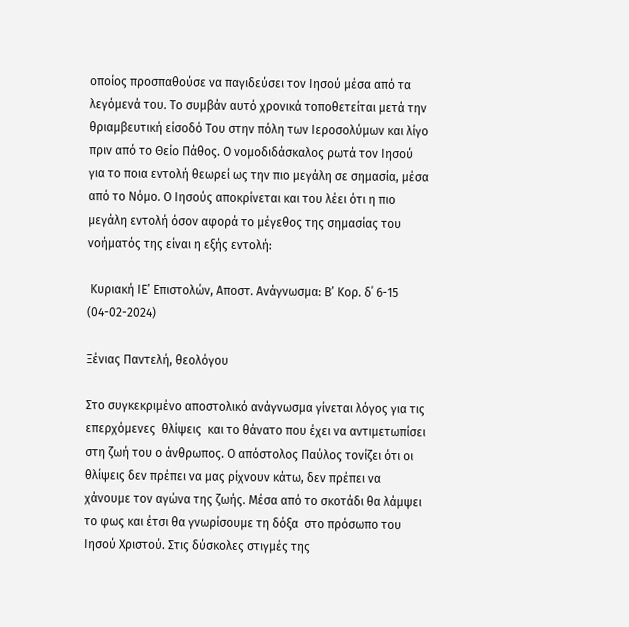οποίος προσπαθούσε να παγιδεύσει τον Ιησού μέσα από τα λεγόμενά του. Το συμβάν αυτό χρονικά τοποθετείται μετά την θριαμβευτική είσοδό Του στην πόλη των Ιεροσολύμων και λίγο πριν από το Θείο Πάθος. Ο νομοδιδάσκαλος ρωτά τον Ιησού για το ποια εντολή θεωρεί ως την πιο μεγάλη σε σημασία, μέσα από το Νόμο. Ο Ιησούς αποκρίνεται και του λέει ότι η πιο μεγάλη εντολή όσον αφορά το μέγεθος της σημασίας του νοήματός της είναι η εξής εντολή:

 Κυριακή ΙΕ’ Επιστολών, Αποστ. Aνάγνωσμα: Β’ Κορ. δ΄ 6-15 (04-02-2024)

Ξένιας Παντελή, θεολόγου

Στο συγκεκριμένο αποστολικό ανάγνωσμα γίνεται λόγος για τις επερχόμενες  θλίψεις  και το θάνατο που έχει να αντιμετωπίσει στη ζωή του ο άνθρωπος. Ο απόστολος Παύλος τονίζει ότι οι θλίψεις δεν πρέπει να μας ρίχνουν κάτω, δεν πρέπει να χάνουμε τον αγώνα της ζωής. Μέσα από το σκοτάδι θα λάμψει το φως και έτσι θα γνωρίσουμε τη δόξα  στο πρόσωπο του Ιησού Χριστού. Στις δύσκολες στιγμές της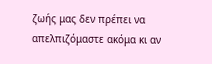ζωής μας δεν πρέπει να απελπιζόμαστε ακόμα κι αν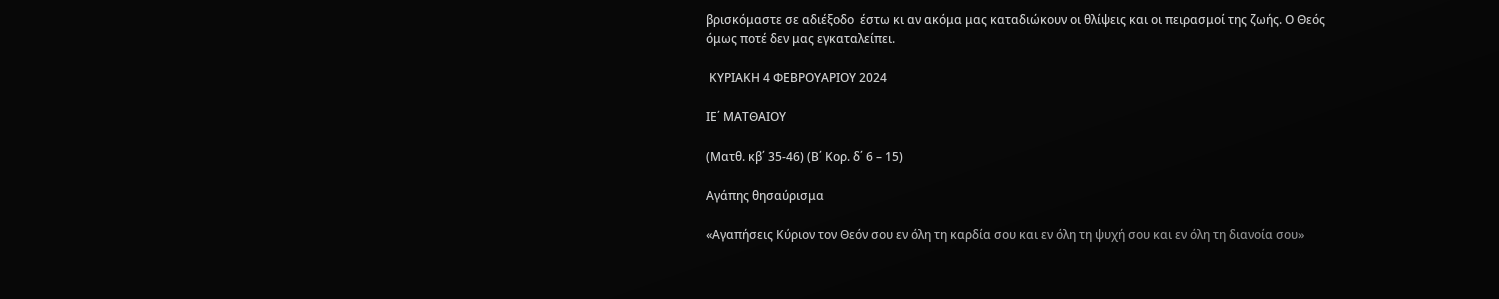βρισκόμαστε σε αδιέξοδο  έστω κι αν ακόμα μας καταδιώκουν οι θλίψεις και οι πειρασμοί της ζωής. Ο Θεός όμως ποτέ δεν μας εγκαταλείπει.

 ΚΥΡΙΑΚΗ 4 ΦΕΒΡΟΥΑΡΙΟΥ 2024

ΙΕ΄ ΜΑΤΘΑΙΟΥ

(Ματθ. κβ΄ 35-46) (Β΄ Κορ. δ΄ 6 – 15)

Αγάπης θησαύρισμα

«Αγαπήσεις Κύριον τον Θεόν σου εν όλη τη καρδία σου και εν όλη τη ψυχή σου και εν όλη τη διανοία σου»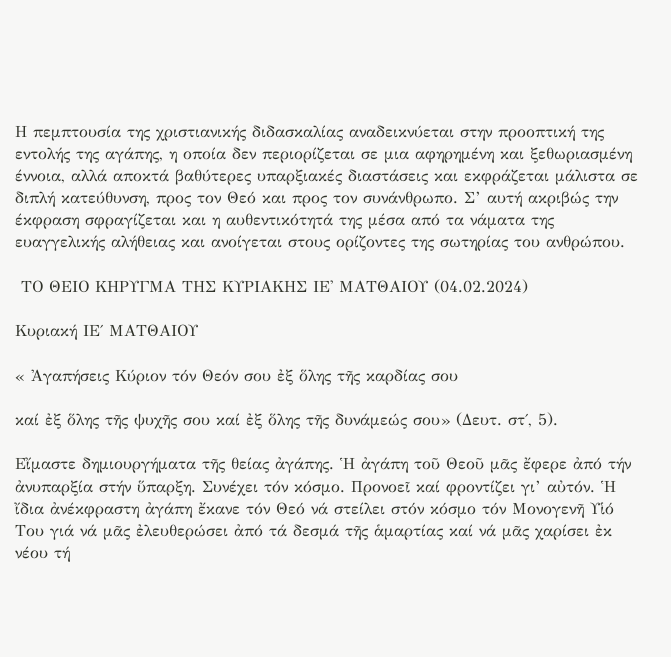Η πεμπτουσία της χριστιανικής διδασκαλίας αναδεικνύεται στην προοπτική της εντολής της αγάπης, η οποία δεν περιορίζεται σε μια αφηρημένη και ξεθωριασμένη έννοια, αλλά αποκτά βαθύτερες υπαρξιακές διαστάσεις και εκφράζεται μάλιστα σε διπλή κατεύθυνση, προς τον Θεό και προς τον συνάνθρωπο. Σ’ αυτή ακριβώς την έκφραση σφραγίζεται και η αυθεντικότητά της μέσα από τα νάματα της ευαγγελικής αλήθειας και ανοίγεται στους ορίζοντες της σωτηρίας του ανθρώπου.

 ΤΟ ΘΕΙΟ ΚΗΡΥΓΜΑ ΤΗΣ ΚΥΡΙΑΚΗΣ ΙΕ' ΜΑΤΘΑΙΟΥ (04.02.2024)

Κυριακή ΙΕ΄ ΜΑΤΘΑΙΟΥ

« Ἀγαπήσεις Κύριον τόν Θεόν σου ἐξ ὅλης τῆς καρδίας σου

καί ἐξ ὅλης τῆς ψυχῆς σου καί ἐξ ὅλης τῆς δυνάμεώς σου» (Δευτ. στ΄, 5).

Εἴμαστε δημιουργήματα τῆς θείας ἀγάπης. Ἡ ἀγάπη τοῦ Θεοῦ μᾶς ἔφερε ἀπό τήν ἀνυπαρξία στήν ὕπαρξη. Συνέχει τόν κόσμο. Προνοεῖ καί φροντίζει γι’ αὐτόν. Ἡ ἴδια ἀνέκφραστη ἀγάπη ἔκανε τόν Θεό νά στείλει στόν κόσμο τόν Μονογενῆ Υἱό Του γιά νά μᾶς ἐλευθερώσει ἀπό τά δεσμά τῆς ἁμαρτίας καί νά μᾶς χαρίσει ἐκ νέου τή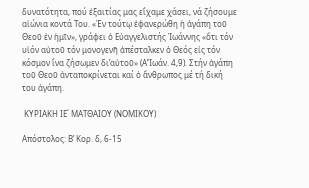δυνατότητα, πού ἐξαιτίας μας εἴχαμε χάσει, νά ζήσουμε αἰώνια κοντά Του. «Ἐν τούτῳ ἐφανερώθη ἡ ἀγάπη τοῦ Θεοῦ ἐν ἡμῖν», γράφει ὁ Εὐαγγελιστής Ἰωάννης «ὅτι τόν υἱόν αὐτοῦ τόν μονογενῆ ἀπέσταλκεν ὁ Θεός εἰς τόν κόσμον ἵνα ζήσωμεν δι’αὐτοῦ» (Α’Ἰωάν. 4,9). Στήν ἀγάπη τοῦ Θεοῦ ἀνταποκρίνεται καί ὁ ἄνθρωπος μέ τή δική του ἀγάπη.

 ΚΥΡΙΑΚΗ ΙΕ΄ ΜΑΤΘΑΙΟΥ (ΝΟΜΙΚΟΥ)

Απόστολος: Β’ Κορ. δ, 6-15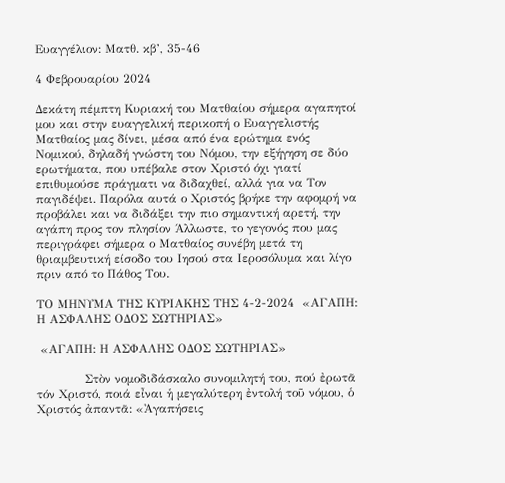Ευαγγέλιον: Ματθ. κβ’, 35-46

4 Φεβρουαρίου 2024

Δεκάτη πέμπτη Κυριακή του Ματθαίου σήμερα αγαπητοί μου και στην ευαγγελική περικοπή ο Ευαγγελιστής Ματθαίος μας δίνει, μέσα από ένα ερώτημα ενός Νομικού, δηλαδή γνώστη του Νόμου, την εξήγηση σε δύο ερωτήματα, που υπέβαλε στον Χριστό όχι γιατί επιθυμούσε πράγματι να διδαχθεί, αλλά για να Τον παγιδέψει. Παρόλα αυτά ο Χριστός βρήκε την αφομρή να προβάλει και να διδάξει την πιο σημαντική αρετή, την αγάπη προς τον πλησίον Άλλωστε, το γεγονός που μας περιγράφει σήμερα ο Ματθαίος συνέβη μετά τη θριαμβευτική είσοδο του Ιησού στα Ιεροσόλυμα και λίγο πριν από το Πάθος Του.

ΤΟ ΜΗΝΥΜΑ ΤΗΣ ΚΥΡΙΑΚΗΣ ΤΗΣ 4-2-2024  «ΑΓΑΠΗ: Η ΑΣΦΑΛΗΣ ΟΔΟΣ ΣΩΤΗΡΙΑΣ»

 «ΑΓΑΠΗ: Η ΑΣΦΑΛΗΣ ΟΔΟΣ ΣΩΤΗΡΙΑΣ»

            Στὸν νομοδιδάσκαλο συνομιλητή του, πού ἐρωτᾶ τόν Χριστό, ποιά εἶναι ἡ μεγαλύτερη ἐντολή τοῦ νόμου, ὁ Χριστός ἀπαντᾶ: «Ἀγαπήσεις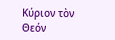Κύριον τὸν Θεόν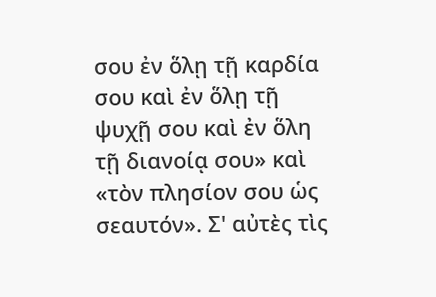σου ἐν ὅλῃ τῇ καρδία σου καὶ ἐν ὅλῃ τῇ ψυχῇ σου καὶ ἐν ὅλη τῇ διανοίᾳ σου» καὶ «τὸν πλησίον σου ὡς σεαυτόν». Σ' αὐτὲς τὶς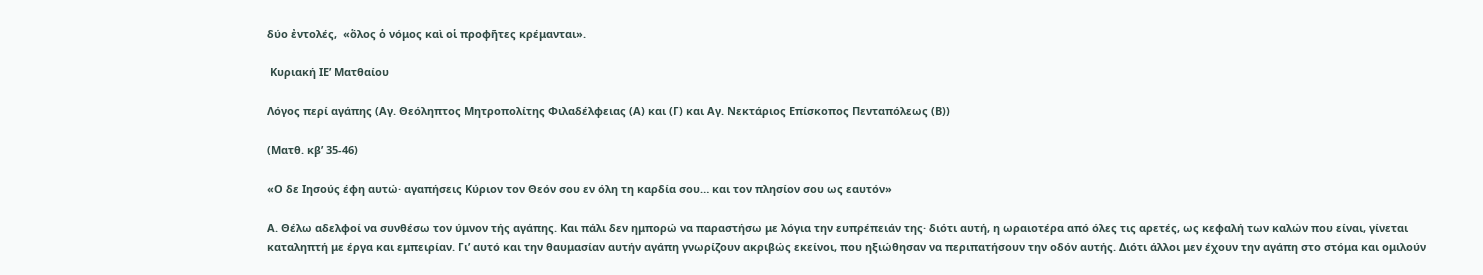δύο ἐντολές,  «ὅλος ὁ νόμος καὶ οἱ προφῆτες κρέμανται».

 Κυριακή ΙΕ’ Ματθαίου

Λόγος περί αγάπης (Αγ. Θεόληπτος Μητροπολίτης Φιλαδέλφειας (Α) και (Γ) και Αγ. Νεκτάριος Επίσκοπος Πενταπόλεως (Β))

(Ματθ. κβ’ 35-46)

«Ο δε Ιησούς έφη αυτώ· αγαπήσεις Κύριον τον Θεόν σου εν όλη τη καρδία σου… και τον πλησίον σου ως εαυτόν»

Α. Θέλω αδελφοί να συνθέσω τον ύμνον τής αγάπης. Και πάλι δεν ημπορώ να παραστήσω με λόγια την ευπρέπειάν της· διότι αυτή, η ωραιοτέρα από όλες τις αρετές, ως κεφαλή των καλών που είναι, γίνεται καταληπτή με έργα και εμπειρίαν. Γι’ αυτό και την θαυμασίαν αυτήν αγάπη γνωρίζουν ακριβώς εκείνοι, που ηξιώθησαν να περιπατήσουν την οδόν αυτής. Διότι άλλοι μεν έχουν την αγάπη στο στόμα και ομιλούν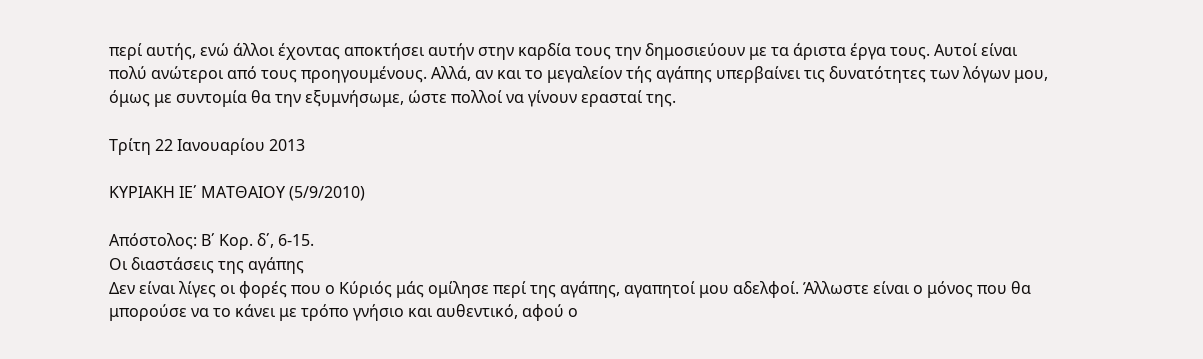περί αυτής, ενώ άλλοι έχοντας αποκτήσει αυτήν στην καρδία τους την δημοσιεύουν με τα άριστα έργα τους. Αυτοί είναι πολύ ανώτεροι από τους προηγουμένους. Αλλά, αν και το μεγαλείον τής αγάπης υπερβαίνει τις δυνατότητες των λόγων μου, όμως με συντομία θα την εξυμνήσωμε, ώστε πολλοί να γίνουν ερασταί της.

Τρίτη 22 Ιανουαρίου 2013

ΚΥΡΙΑΚΗ ΙΕ΄ ΜΑΤΘΑΙΟΥ (5/9/2010)

Απόστολος: Β΄ Κορ. δ΄, 6-15.
Οι διαστάσεις της αγάπης
Δεν είναι λίγες οι φορές που ο Κύριός μάς ομίλησε περί της αγάπης, αγαπητοί μου αδελφοί. Άλλωστε είναι ο μόνος που θα μπορούσε να το κάνει με τρόπο γνήσιο και αυθεντικό, αφού ο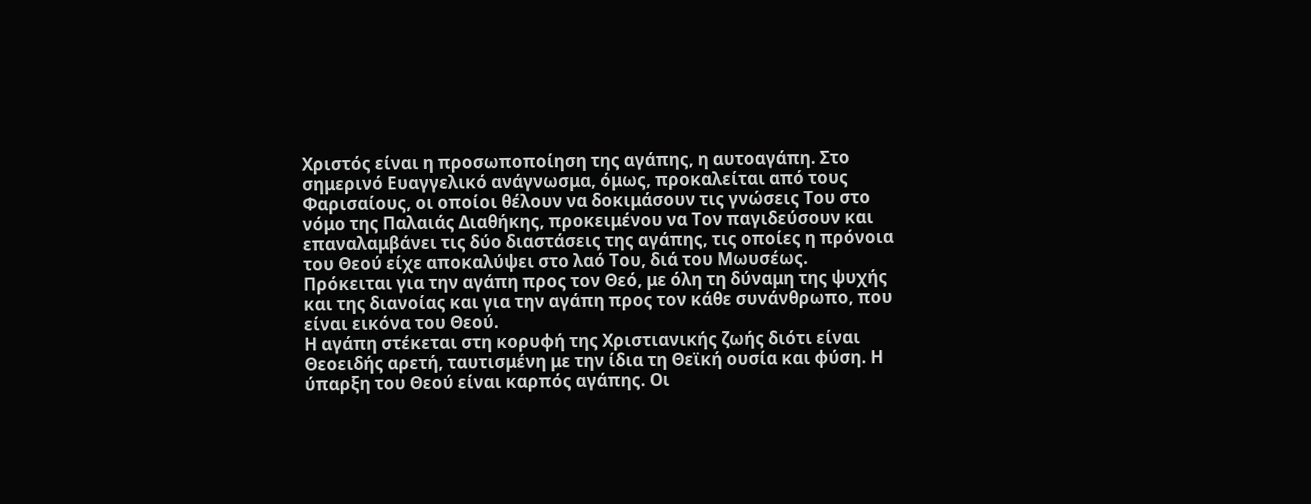Χριστός είναι η προσωποποίηση της αγάπης, η αυτοαγάπη. Στο σημερινό Ευαγγελικό ανάγνωσμα, όμως, προκαλείται από τους Φαρισαίους, οι οποίοι θέλουν να δοκιμάσουν τις γνώσεις Του στο νόμο της Παλαιάς Διαθήκης, προκειμένου να Τον παγιδεύσουν και επαναλαμβάνει τις δύο διαστάσεις της αγάπης, τις οποίες η πρόνοια του Θεού είχε αποκαλύψει στο λαό Του, διά του Μωυσέως. Πρόκειται για την αγάπη προς τον Θεό, με όλη τη δύναμη της ψυχής και της διανοίας και για την αγάπη προς τον κάθε συνάνθρωπο, που είναι εικόνα του Θεού.
Η αγάπη στέκεται στη κορυφή της Χριστιανικής ζωής διότι είναι Θεοειδής αρετή, ταυτισμένη με την ίδια τη Θεϊκή ουσία και φύση. Η ύπαρξη του Θεού είναι καρπός αγάπης. Οι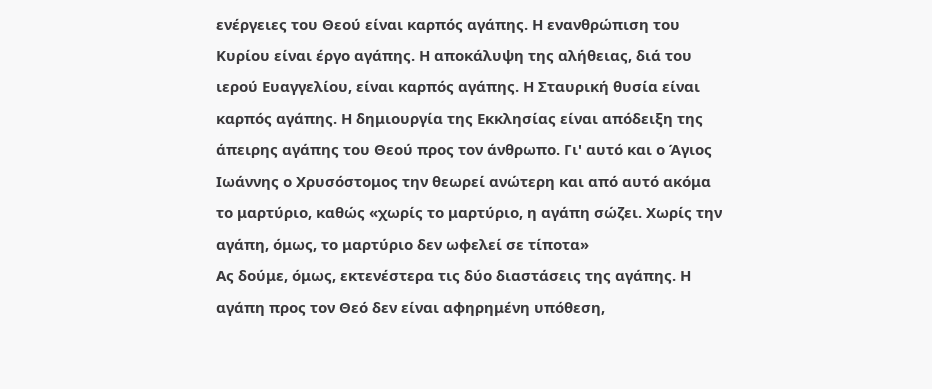ενέργειες του Θεού είναι καρπός αγάπης. Η ενανθρώπιση του Κυρίου είναι έργο αγάπης. Η αποκάλυψη της αλήθειας, διά του ιερού Ευαγγελίου, είναι καρπός αγάπης. Η Σταυρική θυσία είναι καρπός αγάπης. Η δημιουργία της Εκκλησίας είναι απόδειξη της άπειρης αγάπης του Θεού προς τον άνθρωπο. Γι' αυτό και ο Άγιος Ιωάννης ο Χρυσόστομος την θεωρεί ανώτερη και από αυτό ακόμα το μαρτύριο, καθώς «χωρίς το μαρτύριο, η αγάπη σώζει. Χωρίς την αγάπη, όμως, το μαρτύριο δεν ωφελεί σε τίποτα»
Ας δούμε, όμως, εκτενέστερα τις δύο διαστάσεις της αγάπης. Η αγάπη προς τον Θεό δεν είναι αφηρημένη υπόθεση,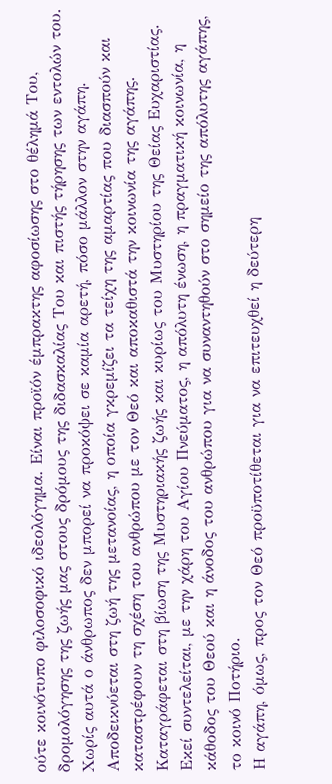ούτε κοινότυπο φιλοσοφικό ιδεολόγημα. Είναι προϊόν έμπρακτης αφοσίωσης στο θέλημά Του, δρομολόγησης της ζωής μας στους δρόμους της διδασκαλίας Του και πιστής τήρησης των εντολών του. Χωρίς αυτά ο άνθρωπος δεν μπορεί να προκόψει σε καμία αρετή, πόσο μάλλον στην αγάπη. Αποδεικνύεται στη ζωή της μετανοίας, η οποία γκρεμίζει τα τείχη της αμαρτίας που διασπούν και καταστρέφουν τη σχέση του ανθρώπου με τον Θεό και αποκαθιστά την κοινωνία της αγάπης. Καταγράφεται στη βίωση της Μυστηριακής ζωής και κυρίως του Μυστηρίου της Θείας Ευχαριστίας. Εκεί συντελείται, με την χάρη του Αγίου Πνεύματος, η απόλυτη ένωση, η πραγματική κοινωνία, η κάθοδος του Θεού και η άνοδος του ανθρώπου για να συναντηθούν στο σημείο της απόλυτης αγάπης, το κοινό Ποτήριο.
Η αγάπη, όμως, προς τον Θεό προϋποτίθεται για να επιτευχθεί η δεύτερη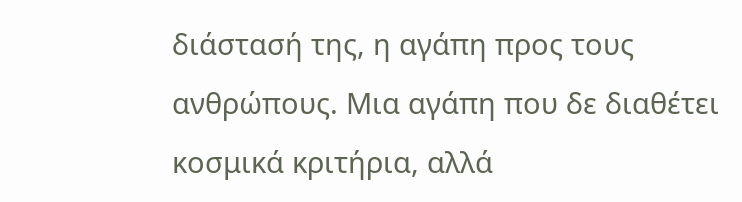διάστασή της, η αγάπη προς τους ανθρώπους. Μια αγάπη που δε διαθέτει κοσμικά κριτήρια, αλλά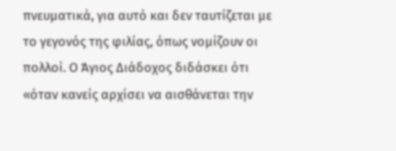πνευματικά, για αυτό και δεν ταυτίζεται με το γεγονός της φιλίας, όπως νομίζουν οι πολλοί. Ο Άγιος Διάδοχος διδάσκει ότι «όταν κανείς αρχίσει να αισθάνεται την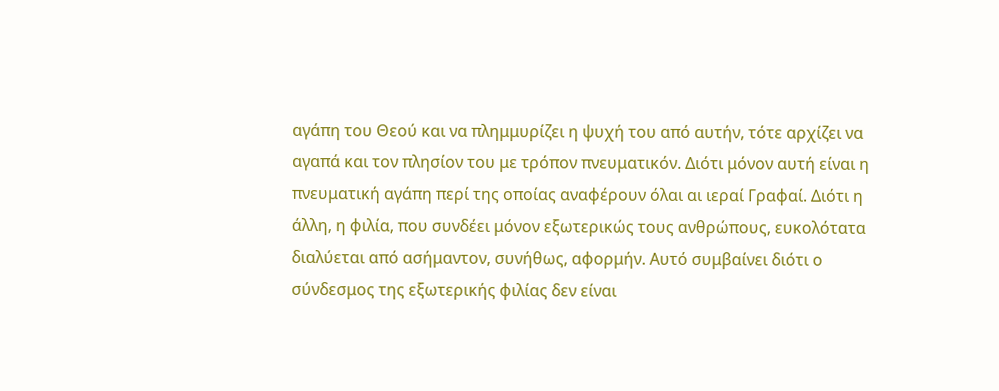αγάπη του Θεού και να πλημμυρίζει η ψυχή του από αυτήν, τότε αρχίζει να αγαπά και τον πλησίον του με τρόπον πνευματικόν. Διότι μόνον αυτή είναι η πνευματική αγάπη περί της οποίας αναφέρουν όλαι αι ιεραί Γραφαί. Διότι η άλλη, η φιλία, που συνδέει μόνον εξωτερικώς τους ανθρώπους, ευκολότατα διαλύεται από ασήμαντον, συνήθως, αφορμήν. Αυτό συμβαίνει διότι ο σύνδεσμος της εξωτερικής φιλίας δεν είναι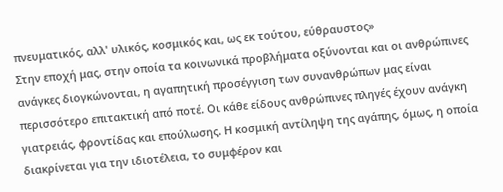πνευματικός, αλλ' υλικός, κοσμικός και, ως εκ τούτου, εύθραυστος»
Στην εποχή μας, στην οποία τα κοινωνικά προβλήματα οξύνονται και οι ανθρώπινες ανάγκες διογκώνονται, η αγαπητική προσέγγιση των συνανθρώπων μας είναι περισσότερο επιτακτική από ποτέ. Οι κάθε είδους ανθρώπινες πληγές έχουν ανάγκη γιατρειάς, φροντίδας και επούλωσης. Η κοσμική αντίληψη της αγάπης, όμως, η οποία διακρίνεται για την ιδιοτέλεια, το συμφέρον και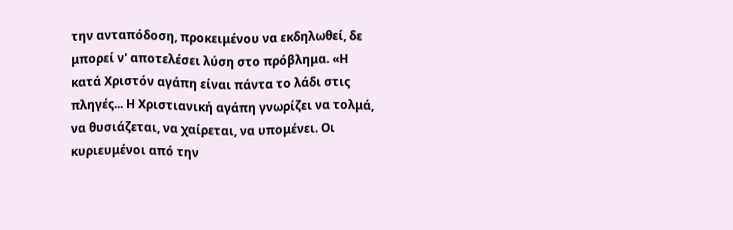την ανταπόδοση, προκειμένου να εκδηλωθεί, δε μπορεί ν' αποτελέσει λύση στο πρόβλημα. «Η κατά Χριστόν αγάπη είναι πάντα το λάδι στις πληγές... Η Χριστιανική αγάπη γνωρίζει να τολμά, να θυσιάζεται, να χαίρεται, να υπομένει. Οι κυριευμένοι από την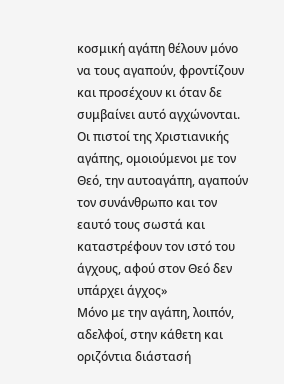κοσμική αγάπη θέλουν μόνο να τους αγαπούν, φροντίζουν και προσέχουν κι όταν δε συμβαίνει αυτό αγχώνονται. Οι πιστοί της Χριστιανικής αγάπης, ομοιούμενοι με τον Θεό, την αυτοαγάπη, αγαπούν τον συνάνθρωπο και τον εαυτό τους σωστά και καταστρέφουν τον ιστό του άγχους, αφού στον Θεό δεν υπάρχει άγχος»
Μόνο με την αγάπη, λοιπόν, αδελφοί, στην κάθετη και οριζόντια διάστασή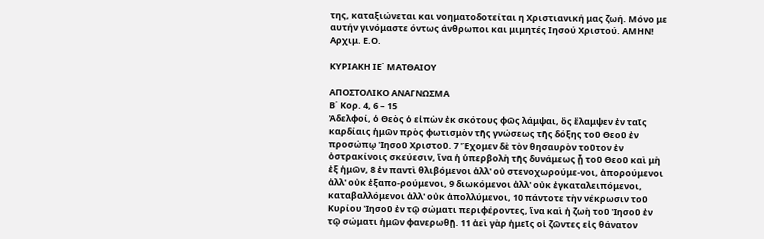της, καταξιώνεται και νοηματοδοτείται η Χριστιανική μας ζωή. Μόνο με αυτήν γινόμαστε όντως άνθρωποι και μιμητές Ιησού Χριστού. ΑΜΗΝ!
Αρχιμ. Ε.Ο.

ΚΥΡΙΑΚΗ ΙΕ΄ ΜΑΤΘΑΙΟΥ

ΑΠΟΣΤΟΛΙΚΟ ΑΝΑΓΝΩΣΜΑ
Β΄ Κορ. 4, 6 – 15
Ἀδελφοί, ὁ Θεὸς ὁ εἰπὼν ἐκ σκότους φῶς λάμψαι, ὃς ἔλαμψεν ἐν ταῖς καρδίαις ἡμῶν πρὸς φωτισμὸν τῆς γνώσεως τῆς δόξης τοῦ Θεοῦ ἐν προσώπῳ Ἰησοῦ Χριστοῦ. 7 Ἔχομεν δὲ τὸν θησαυρὸν τοῦτον ἐν ὀστρακίνοις σκεύεσιν, ἵνα ἡ ὑπερβολὴ τῆς δυνάμεως ᾖ τοῦ Θεοῦ καὶ μὴ ἐξ ἡμῶν, 8 ἐν παντὶ θλιβόμενοι ἀλλ' οὐ στενοχωρούμε-νοι, ἀπορούμενοι ἀλλ' οὐκ ἐξαπο-ρούμενοι, 9 διωκόμενοι ἀλλ' οὐκ ἐγκαταλειπόμενοι, καταβαλλόμενοι ἀλλ' οὐκ ἀπολλύμενοι, 10 πάντοτε τὴν νέκρωσιν τοῦ Κυρίου Ἰησοῦ ἐν τῷ σώματι περιφέροντες, ἵνα καὶ ἡ ζωὴ τοῦ Ἰησοῦ ἐν τῷ σώματι ἡμῶν φανερωθῇ. 11 ἀεὶ γὰρ ἡμεῖς οἱ ζῶντες εἰς θάνατον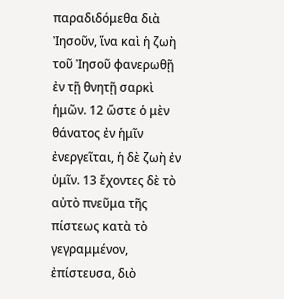παραδιδόμεθα διὰ Ἰησοῦν, ἵνα καὶ ἡ ζωὴ τοῦ Ἰησοῦ φανερωθῇ ἐν τῇ θνητῇ σαρκὶ ἡμῶν. 12 ὥστε ὁ μὲν θάνατος ἐν ἡμῖν ἐνεργεῖται, ἡ δὲ ζωὴ ἐν ὑμῖν. 13 ἔχοντες δὲ τὸ αὐτὸ πνεῦμα τῆς πίστεως κατὰ τὸ γεγραμμένον, ἐπίστευσα, διὸ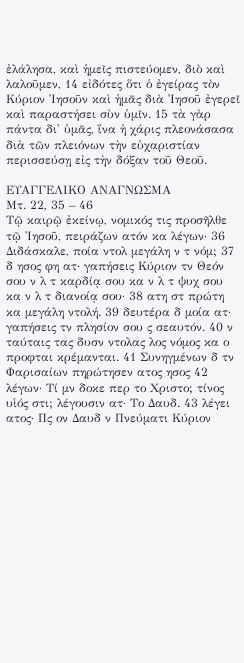ἐλάλησα, καὶ ἡμεῖς πιστεύομεν, διὸ καὶ λαλοῦμεν, 14 εἰδότες ὅτι ὁ ἐγείρας τὸν Κύριον Ἰησοῦν καὶ ἡμᾶς διὰ Ἰησοῦ ἐγερεῖ καὶ παραστήσει σὺν ὑμῖν. 15 τὰ γὰρ πάντα δι' ὑμᾶς, ἵνα ἡ χάρις πλεονάσασα διὰ τῶν πλειόνων τὴν εὐχαριστίαν περισσεύσῃ εἰς τὴν δόξαν τοῦ Θεοῦ.

ΕΥΑΓΓΕΛΙΚΟ ΑΝΑΓΝΩΣΜΑ
Μτ. 22, 35 – 46
Τῷ καιρῷ ἐκείνῳ, νομικός τις προσῆλθε τῷ Ἰησοῦ, πειράζων ατόν κα λέγων· 36 Διδάσκαλε, ποία ντολ μεγάλη ν τ νόμ; 37 δ ησος φη ατ· γαπήσεις Κύριον τν Θεόν σου ν λ τ καρδίᾳ σου κα ν λ τ ψυχ σου κα ν λ τ διανοίᾳ σου· 38 ατη στ πρώτη κα μεγάλη ντολή. 39 δευτέρα δ μοία ατ· γαπήσεις τν πλησίον σου ς σεαυτόν. 40 ν ταύταις τας δυσν ντολας λος νόμος κα ο προφται κρέμανται. 41 Συνηγμένων δ τν Φαρισαίων πηρώτησεν ατος ησος 42 λέγων· Τί μν δοκε περ το Χριστο; τίνος υἱός στι; λέγουσιν ατ· Το Δαυδ. 43 λέγει ατος· Πς ον Δαυδ ν Πνεύματι Κύριον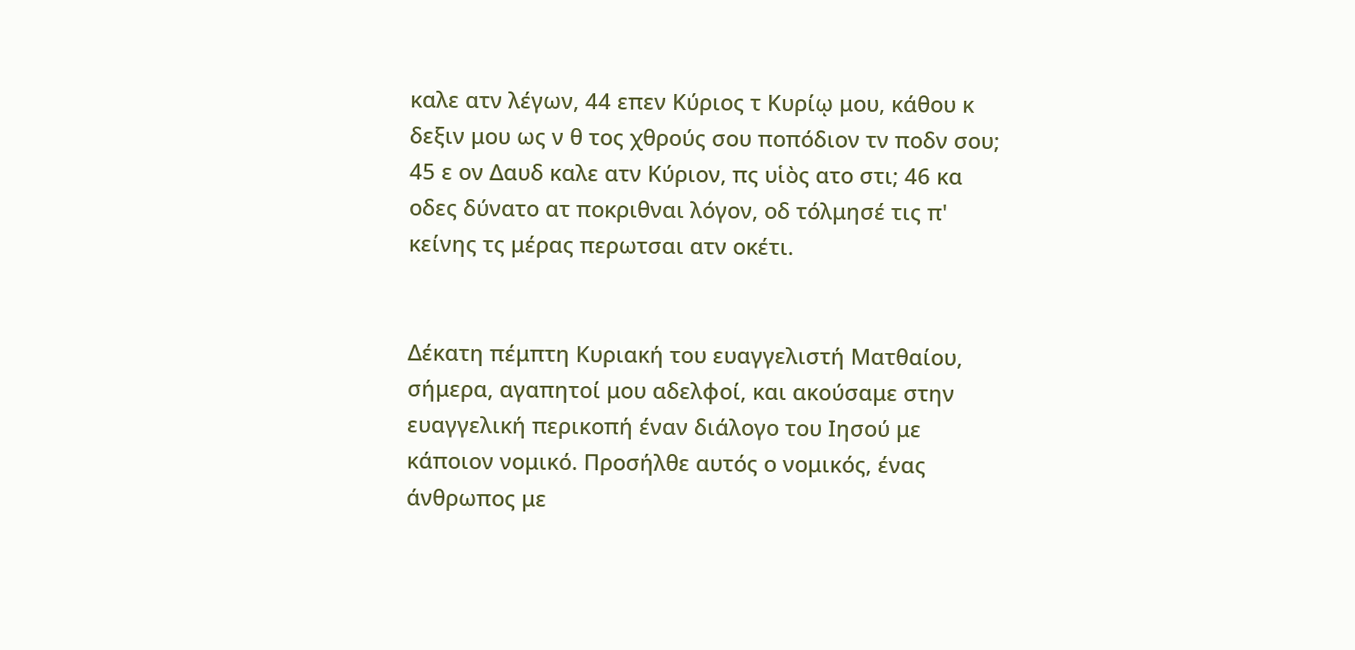καλε ατν λέγων, 44 επεν Κύριος τ Κυρίῳ μου, κάθου κ δεξιν μου ως ν θ τος χθρούς σου ποπόδιον τν ποδν σου; 45 ε ον Δαυδ καλε ατν Κύριον, πς υἱὸς ατο στι; 46 κα οδες δύνατο ατ ποκριθναι λόγον, οδ τόλμησέ τις π' κείνης τς μέρας περωτσαι ατν οκέτι.


Δέκατη πέμπτη Κυριακή του ευαγγελιστή Ματθαίου, σήμερα, αγαπητοί μου αδελφοί, και ακούσαμε στην ευαγγελική περικοπή έναν διάλογο του Ιησού με κάποιον νομικό. Προσήλθε αυτός ο νομικός, ένας άνθρωπος με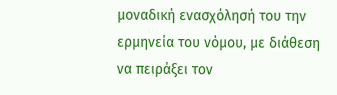μοναδική ενασχόλησή του την ερμηνεία του νόμου, με διάθεση να πειράξει τον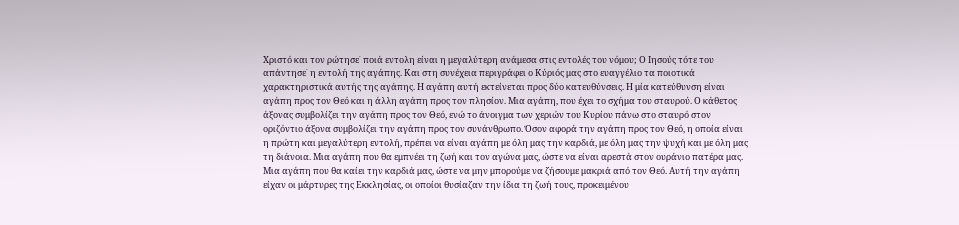Χριστό και τον ρώτησε˙ ποιά εντολη είναι η μεγαλύτερη ανάμεσα στις εντολές του νόμου; Ο Ιησούς τότε του απάντησε˙ η εντολή της αγάπης. Και στη συνέχεια περιγράφει ο Κύριός μας στο ευαγγέλιο τα ποιοτικά χαρακτηριστικά αυτής της αγάπης. Η αγάπη αυτή εκτείνεται προς δύο κατευθύνσεις. Η μία κατεύθυνση είναι αγάπη προς τον Θεό και η άλλη αγάπη προς τον πλησίον. Μια αγάπη, που έχει το σχήμα του σταυρού. Ο κάθετος άξονας συμβολίζει την αγάπη προς τον Θεό, ενώ το άνοιγμα των χεριών του Κυρίου πάνω στο σταυρό στον οριζόντιο άξονα συμβολίζει την αγάπη προς τον συνάνθρωπο. Όσον αφορά την αγάπη προς τον Θεό, η οποία είναι η πρώτη και μεγαλύτερη εντολή, πρέπει να είναι αγάπη με όλη μας την καρδιά, με όλη μας την ψυχή και με όλη μας τη διάνοια. Μια αγάπη που θα εμπνέει τη ζωή και τον αγώνα μας, ώστε να είναι αρεστά στον ουράνιο πατέρα μας. Μια αγάπη που θα καίει την καρδιά μας, ώστε να μην μπορούμε να ζήσουμε μακριά από τον Θεό. Αυτή την αγάπη είχαν οι μάρτυρες της Εκκλησίας, οι οποίοι θυσίαζαν την ίδια τη ζωή τους, προκειμένου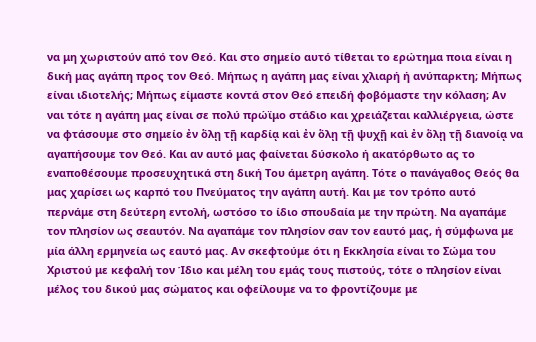να μη χωριστούν από τον Θεό. Και στο σημείο αυτό τίθεται το ερώτημα ποια είναι η δική μας αγάπη προς τον Θεό. Μήπως η αγάπη μας είναι χλιαρή ή ανύπαρκτη; Μήπως είναι ιδιοτελής; Μήπως είμαστε κοντά στον Θεό επειδή φοβόμαστε την κόλαση; Αν ναι τότε η αγάπη μας είναι σε πολύ πρώϊμο στάδιο και χρειάζεται καλλιέργεια, ώστε να φτάσουμε στο σημείο ἐν ὅλῃ τῇ καρδίᾳ καὶ ἐν ὅλῃ τῇ ψυχῇ καὶ ἐν ὅλῃ τῇ διανοίᾳ να αγαπήσουμε τον Θεό. Και αν αυτό μας φαίνεται δύσκολο ή ακατόρθωτο ας το εναποθέσουμε προσευχητικά στη δική Του άμετρη αγάπη. Τότε ο πανάγαθος Θεός θα μας χαρίσει ως καρπό του Πνεύματος την αγάπη αυτή. Και με τον τρόπο αυτό περνάμε στη δεύτερη εντολή, ωστόσο το ίδιο σπουδαία με την πρώτη. Να αγαπάμε τον πλησίον ως σεαυτόν. Να αγαπάμε τον πλησίον σαν τον εαυτό μας, ή σύμφωνα με μία άλλη ερμηνεία ως εαυτό μας. Αν σκεφτούμε ότι η Εκκλησία είναι το Σώμα του Χριστού με κεφαλή τον Ίδιο και μέλη του εμάς τους πιστούς, τότε ο πλησίον είναι μέλος του δικού μας σώματος και οφείλουμε να το φροντίζουμε με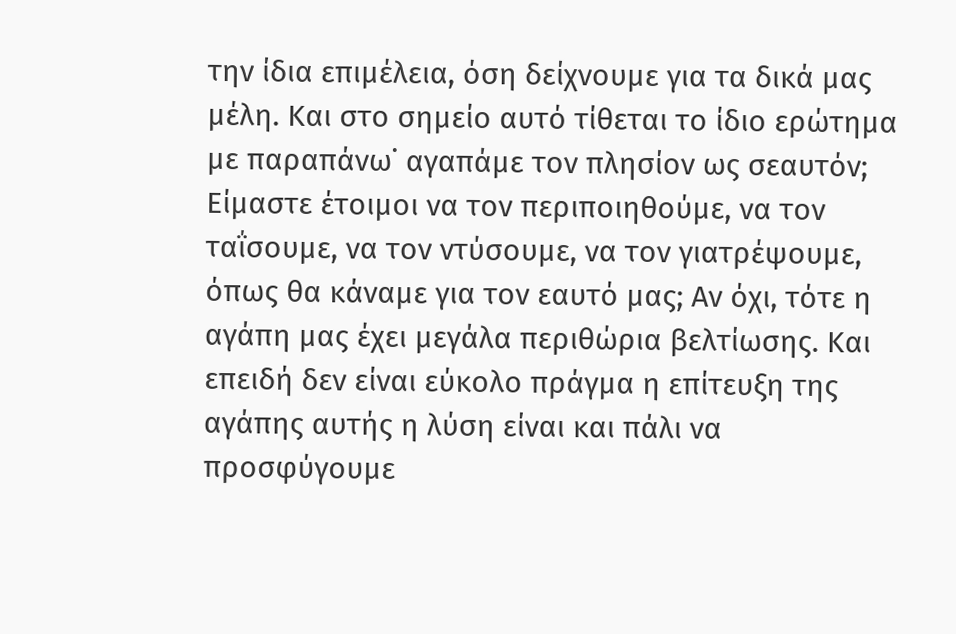την ίδια επιμέλεια, όση δείχνουμε για τα δικά μας μέλη. Και στο σημείο αυτό τίθεται το ίδιο ερώτημα με παραπάνω˙ αγαπάμε τον πλησίον ως σεαυτόν; Είμαστε έτοιμοι να τον περιποιηθούμε, να τον ταΐσουμε, να τον ντύσουμε, να τον γιατρέψουμε, όπως θα κάναμε για τον εαυτό μας; Αν όχι, τότε η αγάπη μας έχει μεγάλα περιθώρια βελτίωσης. Και επειδή δεν είναι εύκολο πράγμα η επίτευξη της αγάπης αυτής η λύση είναι και πάλι να προσφύγουμε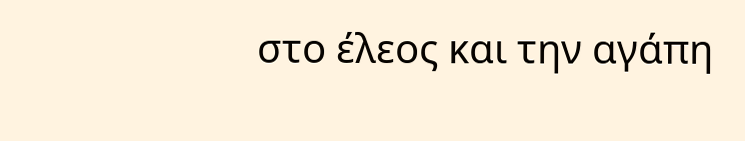στο έλεος και την αγάπη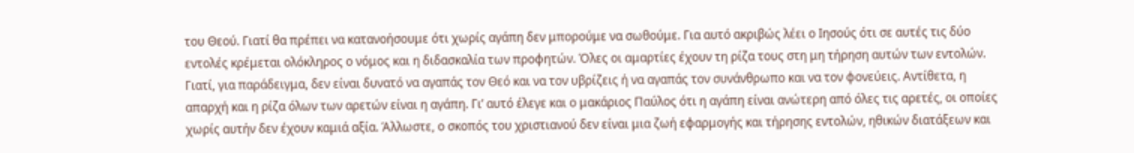του Θεού. Γιατί θα πρέπει να κατανοήσουμε ότι χωρίς αγάπη δεν μπορούμε να σωθούμε. Για αυτό ακριβώς λέει ο Ιησούς ότι σε αυτές τις δύο εντολές κρέμεται ολόκληρος ο νόμος και η διδασκαλία των προφητών. Όλες οι αμαρτίες έχουν τη ρίζα τους στη μη τήρηση αυτών των εντολών. Γιατί, για παράδειγμα, δεν είναι δυνατό να αγαπάς τον Θεό και να τον υβρίζεις ή να αγαπάς τον συνάνθρωπο και να τον φονεύεις. Αντίθετα, η απαρχή και η ρίζα όλων των αρετών είναι η αγάπη. Γι’ αυτό έλεγε και ο μακάριος Παύλος ότι η αγάπη είναι ανώτερη από όλες τις αρετές, οι οποίες χωρίς αυτήν δεν έχουν καμιά αξία. Άλλωστε, ο σκοπός του χριστιανού δεν είναι μια ζωή εφαρμογής και τήρησης εντολών, ηθικών διατάξεων και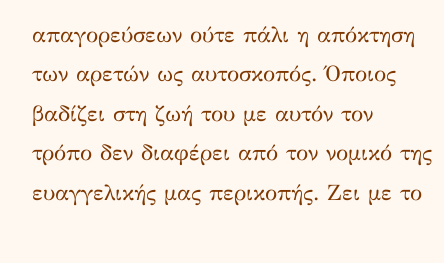απαγορεύσεων ούτε πάλι η απόκτηση των αρετών ως αυτοσκοπός. Όποιος βαδίζει στη ζωή του με αυτόν τον τρόπο δεν διαφέρει από τον νομικό της ευαγγελικής μας περικοπής. Ζει με το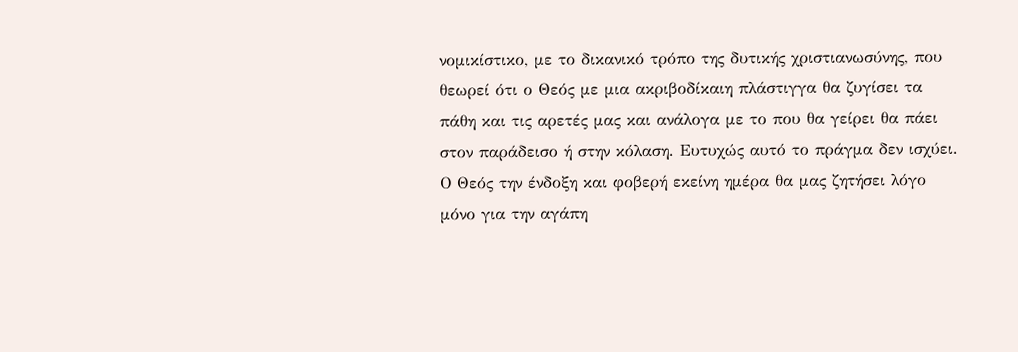νομικίστικο, με το δικανικό τρόπο της δυτικής χριστιανωσύνης, που θεωρεί ότι ο Θεός με μια ακριβοδίκαιη πλάστιγγα θα ζυγίσει τα πάθη και τις αρετές μας και ανάλογα με το που θα γείρει θα πάει στον παράδεισο ή στην κόλαση. Ευτυχώς αυτό το πράγμα δεν ισχύει. Ο Θεός την ένδοξη και φοβερή εκείνη ημέρα θα μας ζητήσει λόγο μόνο για την αγάπη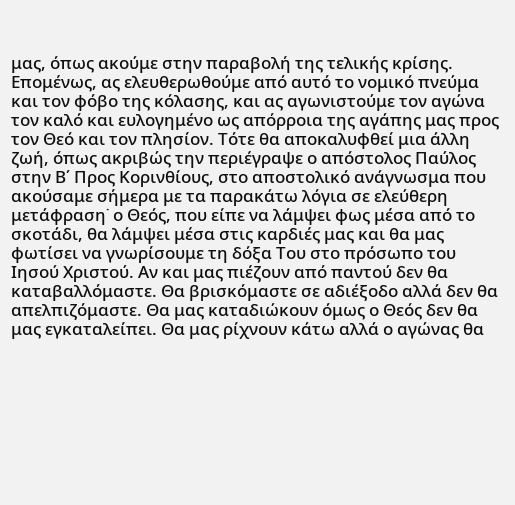μας, όπως ακούμε στην παραβολή της τελικής κρίσης. Επομένως, ας ελευθερωθούμε από αυτό το νομικό πνεύμα και τον φόβο της κόλασης, και ας αγωνιστούμε τον αγώνα τον καλό και ευλογημένο ως απόρροια της αγάπης μας προς τον Θεό και τον πλησίον. Τότε θα αποκαλυφθεί μια άλλη ζωή, όπως ακριβώς την περιέγραψε ο απόστολος Παύλος στην Β΄ Προς Κορινθίους, στο αποστολικό ανάγνωσμα που ακούσαμε σήμερα με τα παρακάτω λόγια σε ελεύθερη μετάφραση˙ ο Θεός, που είπε να λάμψει φως μέσα από το σκοτάδι, θα λάμψει μέσα στις καρδιές μας και θα μας φωτίσει να γνωρίσουμε τη δόξα Του στο πρόσωπο του Ιησού Χριστού. Αν και μας πιέζουν από παντού δεν θα καταβαλλόμαστε. Θα βρισκόμαστε σε αδιέξοδο αλλά δεν θα απελπιζόμαστε. Θα μας καταδιώκουν όμως ο Θεός δεν θα μας εγκαταλείπει. Θα μας ρίχνουν κάτω αλλά ο αγώνας θα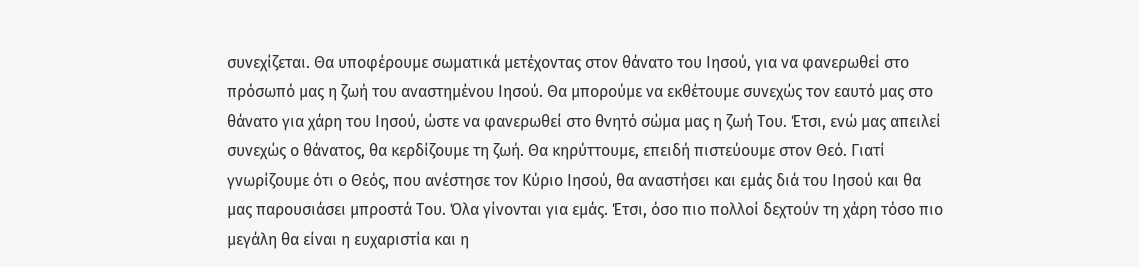συνεχίζεται. Θα υποφέρουμε σωματικά μετέχοντας στον θάνατο του Ιησού, για να φανερωθεί στο πρόσωπό μας η ζωή του αναστημένου Ιησού. Θα μπορούμε να εκθέτουμε συνεχώς τον εαυτό μας στο θάνατο για χάρη του Ιησού, ώστε να φανερωθεί στο θνητό σώμα μας η ζωή Του. Έτσι, ενώ μας απειλεί συνεχώς ο θάνατος, θα κερδίζουμε τη ζωή. Θα κηρύττουμε, επειδή πιστεύουμε στον Θεό. Γιατί γνωρίζουμε ότι ο Θεός, που ανέστησε τον Κύριο Ιησού, θα αναστήσει και εμάς διά του Ιησού και θα μας παρουσιάσει μπροστά Του. Όλα γίνονται για εμάς. Έτσι, όσο πιο πολλοί δεχτούν τη χάρη τόσο πιο μεγάλη θα είναι η ευχαριστία και η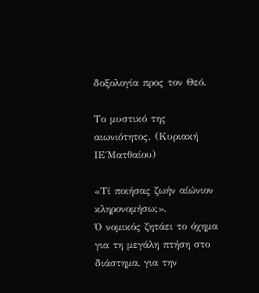δοξολογία προς τον Θεό.

Το μυστικό της αιωνιότητος. (Κυριακή ΙΕ΄Ματθαίου)

«Τί ποιήσας ζωήν αίώνιον κληρονομήσω;».
Ό νομικός ζητάει το όχημα για τη μεγάλη πτήση στο διάστημα, για την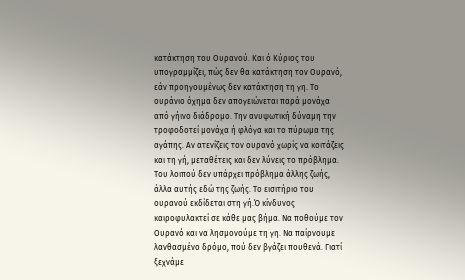κατάκτηση του Ουρανού. Και ό Κύριος του υπογραμμίζει, πώς δεν θα κατάκτηση τον Ουρανό, εάν προηγουμένως δεν κατάκτηση τη γη. Το ουράνιο όχημα δεν απογειώνεται παρά μονάχα από γήινο διάδρομο. Την ανυψωτική δύναμη την τροφοδοτεί μονάχα ή φλόγα και το πύρωμα της αγάπης. Αν ατενίζεις τον ουρανό χωρίς να κοιτάζεις και τη γή, μεταθέτεις και δεν λύνεις το πρόβλημα. Του λοιπού δεν υπάρχει πρόβλημα άλλης ζωής, άλλα αυτής εδώ της ζωής. Το εισιτήριο του ουρανού εκδίδεται στη γή.Ό κίνδυνος καιροφυλακτεί σε κάθε μας βήμα. Να ποθούμε τον Ουρανό και να λησμονούμε τη γη. Να παίρνουμε λανθασμένο δρόμο, πού δεν βγάζει πουθενά. Γιατί ξεχνάμε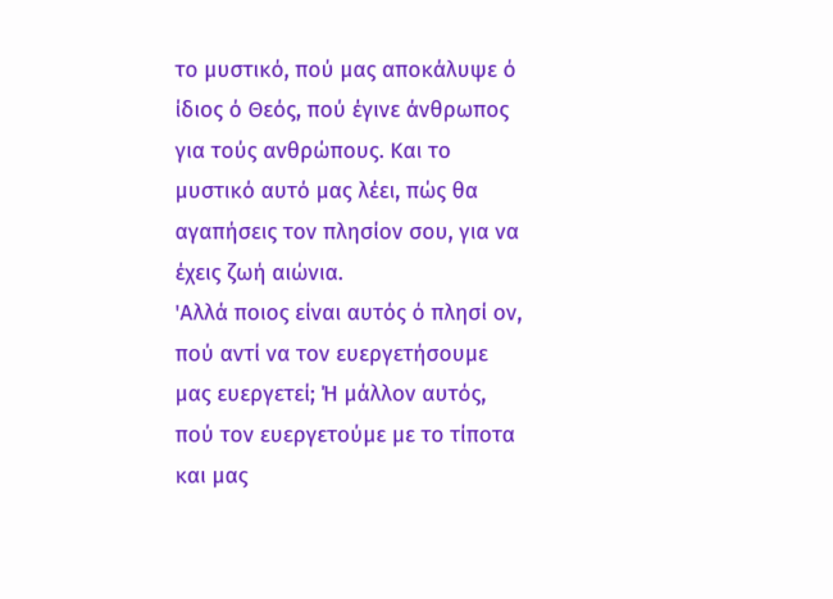το μυστικό, πού μας αποκάλυψε ό ίδιος ό Θεός, πού έγινε άνθρωπος για τούς ανθρώπους. Και το μυστικό αυτό μας λέει, πώς θα αγαπήσεις τον πλησίον σου, για να έχεις ζωή αιώνια.
'Αλλά ποιος είναι αυτός ό πλησί ον, πού αντί να τον ευεργετήσουμε μας ευεργετεί; Ή μάλλον αυτός, πού τον ευεργετούμε με το τίποτα και μας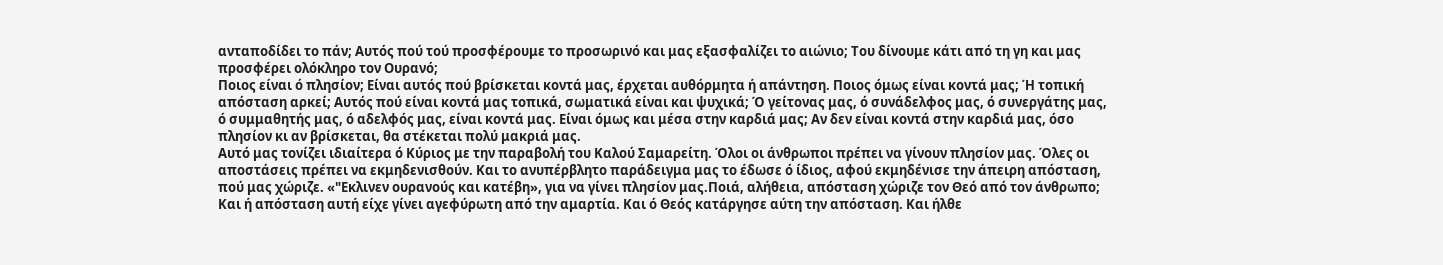ανταποδίδει το πάν; Αυτός πού τού προσφέρουμε το προσωρινό και μας εξασφαλίζει το αιώνιο; Του δίνουμε κάτι από τη γη και μας προσφέρει ολόκληρο τον Ουρανό;
Ποιος είναι ό πλησίον; Είναι αυτός πού βρίσκεται κοντά μας, έρχεται αυθόρμητα ή απάντηση. Ποιος όμως είναι κοντά μας; Ή τοπική απόσταση αρκεί; Αυτός πού είναι κοντά μας τοπικά, σωματικά είναι και ψυχικά; Ό γείτονας μας, ό συνάδελφος μας, ό συνεργάτης μας, ό συμμαθητής μας, ό αδελφός μας, είναι κοντά μας. Είναι όμως και μέσα στην καρδιά μας; Αν δεν είναι κοντά στην καρδιά μας, όσο πλησίον κι αν βρίσκεται, θα στέκεται πολύ μακριά μας.
Αυτό μας τονίζει ιδιαίτερα ό Κύριος με την παραβολή του Καλού Σαμαρείτη. Όλοι οι άνθρωποι πρέπει να γίνουν πλησίον μας. Όλες οι αποστάσεις πρέπει να εκμηδενισθούν. Και το ανυπέρβλητο παράδειγμα μας το έδωσε ό ίδιος, αφού εκμηδένισε την άπειρη απόσταση, πού μας χώριζε. «"Εκλινεν ουρανούς και κατέβη», για να γίνει πλησίον μας.Ποιά, αλήθεια, απόσταση χώριζε τον Θεό από τον άνθρωπο; Και ή απόσταση αυτή είχε γίνει αγεφύρωτη από την αμαρτία. Και ό Θεός κατάργησε αύτη την απόσταση. Και ήλθε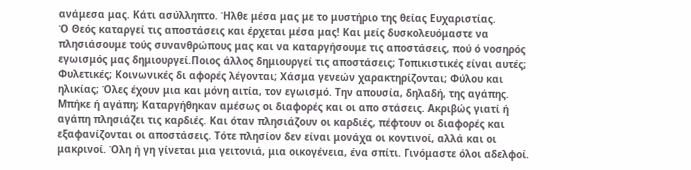ανάμεσα μας. Κάτι ασύλληπτο. Ήλθε μέσα μας με το μυστήριο της θείας Ευχαριστίας.
Ό Θεός καταργεί τις αποστάσεις και έρχεται μέσα μας! Και μείς δυσκολευόμαστε να πλησιάσουμε τούς συνανθρώπους μας και να καταργήσουμε τις αποστάσεις, πού ό νοσηρός εγωισμός μας δημιουργεί.Ποιος άλλος δημιουργεί τις αποστάσεις; Τοπικιστικές είναι αυτές; Φυλετικές; Κοινωνικές δι αφορές λέγονται; Χάσμα γενεών χαρακτηρίζονται; Φύλου και ηλικίας; Όλες έχουν μια και μόνη αιτία, τον εγωισμό. Την απουσία, δηλαδή, της αγάπης.
Μπήκε ή αγάπη; Καταργήθηκαν αμέσως οι διαφορές και οι απο στάσεις. Ακριβώς γιατί ή αγάπη πλησιάζει τις καρδιές. Και όταν πλησιάζουν οι καρδιές, πέφτουν οι διαφορές και εξαφανίζονται οι αποστάσεις. Τότε πλησίον δεν είναι μονάχα οι κοντινοί, αλλά και οι μακρινοί. Όλη ή γη γίνεται μια γειτονιά, μια οικογένεια, ένα σπίτι. Γινόμαστε όλοι αδελφοί.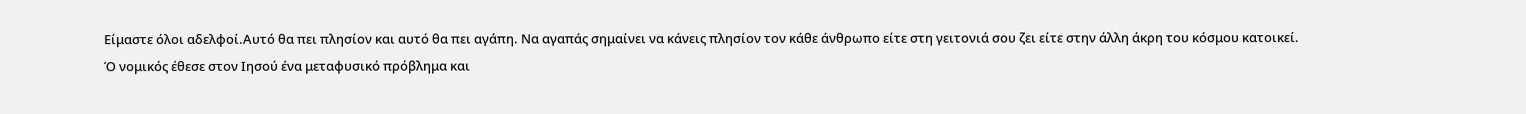Είμαστε όλοι αδελφοί.Αυτό θα πει πλησίον και αυτό θα πει αγάπη. Να αγαπάς σημαίνει να κάνεις πλησίον τον κάθε άνθρωπο είτε στη γειτονιά σου ζει είτε στην άλλη άκρη του κόσμου κατοικεί.
Ό νομικός έθεσε στον Ιησού ένα μεταφυσικό πρόβλημα και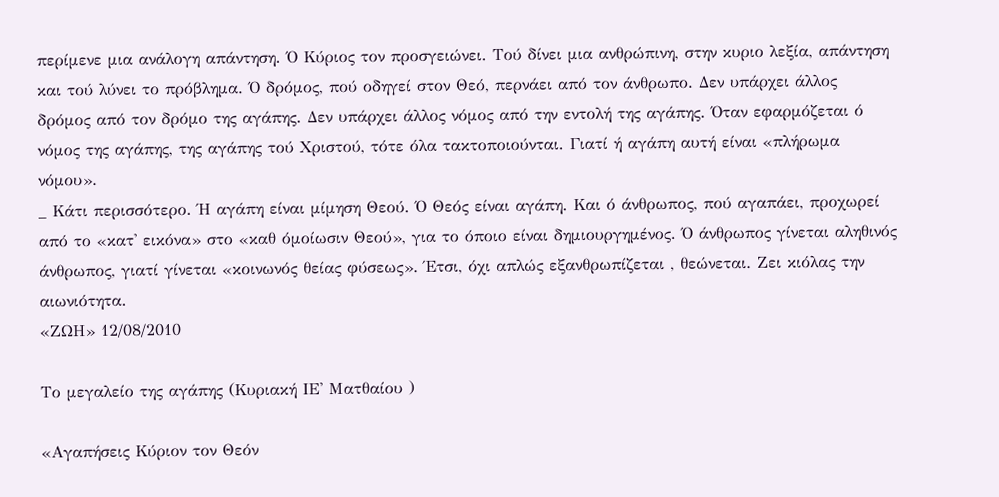περίμενε μια ανάλογη απάντηση. Ό Κύριος τον προσγειώνει. Τού δίνει μια ανθρώπινη, στην κυριο λεξία, απάντηση και τού λύνει το πρόβλημα. Ό δρόμος, πού οδηγεί στον Θεό, περνάει από τον άνθρωπο. Δεν υπάρχει άλλος δρόμος από τον δρόμο της αγάπης. Δεν υπάρχει άλλος νόμος από την εντολή της αγάπης. Όταν εφαρμόζεται ό νόμος της αγάπης, της αγάπης τού Χριστού, τότε όλα τακτοποιούνται. Γιατί ή αγάπη αυτή είναι «πλήρωμα νόμου».
_ Κάτι περισσότερο. Ή αγάπη είναι μίμηση Θεού. Ό Θεός είναι αγάπη. Και ό άνθρωπος, πού αγαπάει, προχωρεί από το «κατ' εικόνα» στο «καθ όμοίωσιν Θεού», για το όποιο είναι δημιουργημένος. Ό άνθρωπος γίνεται αληθινός άνθρωπος, γιατί γίνεται «κοινωνός θείας φύσεως». Έτσι, όχι απλώς εξανθρωπίζεται , θεώνεται. Ζει κιόλας την αιωνιότητα.
«ΖΩΗ» 12/08/2010

Το μεγαλείο της αγάπης (Κυριακή ΙΕ' Ματθαίου )

«Αγαπήσεις Κύριον τον Θεόν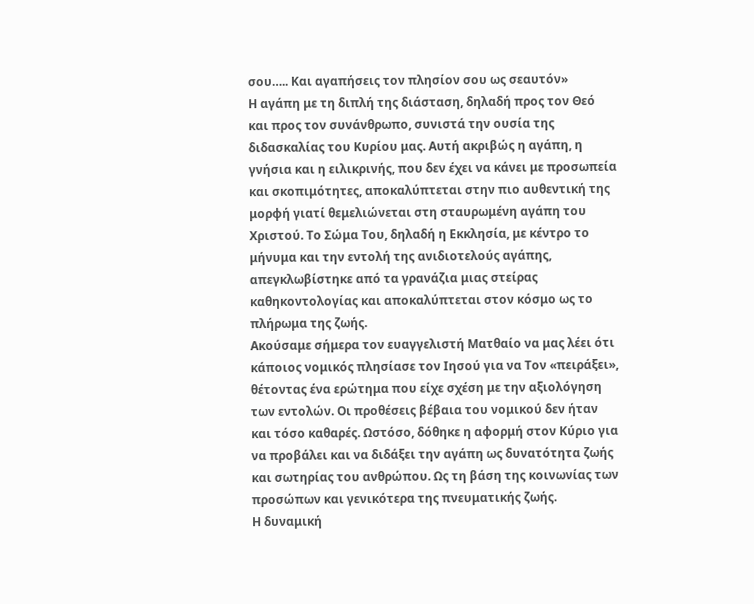σου….. Και αγαπήσεις τον πλησίον σου ως σεαυτόν»
Η αγάπη με τη διπλή της διάσταση, δηλαδή προς τον Θεό και προς τον συνάνθρωπο, συνιστά την ουσία της διδασκαλίας του Κυρίου μας. Αυτή ακριβώς η αγάπη, η γνήσια και η ειλικρινής, που δεν έχει να κάνει με προσωπεία και σκοπιμότητες, αποκαλύπτεται στην πιο αυθεντική της μορφή γιατί θεμελιώνεται στη σταυρωμένη αγάπη του Χριστού. Το Σώμα Του, δηλαδή η Εκκλησία, με κέντρο το μήνυμα και την εντολή της ανιδιοτελούς αγάπης, απεγκλωβίστηκε από τα γρανάζια μιας στείρας καθηκοντολογίας και αποκαλύπτεται στον κόσμο ως το πλήρωμα της ζωής.
Ακούσαμε σήμερα τον ευαγγελιστή Ματθαίο να μας λέει ότι κάποιος νομικός πλησίασε τον Ιησού για να Τον «πειράξει», θέτοντας ένα ερώτημα που είχε σχέση με την αξιολόγηση των εντολών. Οι προθέσεις βέβαια του νομικού δεν ήταν και τόσο καθαρές. Ωστόσο, δόθηκε η αφορμή στον Κύριο για να προβάλει και να διδάξει την αγάπη ως δυνατότητα ζωής και σωτηρίας του ανθρώπου. Ως τη βάση της κοινωνίας των προσώπων και γενικότερα της πνευματικής ζωής.
Η δυναμική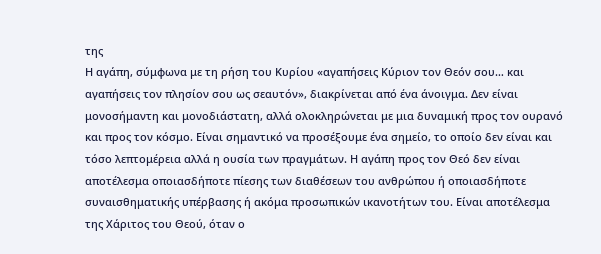της
Η αγάπη, σύμφωνα με τη ρήση του Κυρίου «αγαπήσεις Κύριον τον Θεόν σου… και αγαπήσεις τον πλησίον σου ως σεαυτόν», διακρίνεται από ένα άνοιγμα. Δεν είναι μονοσήμαντη και μονοδιάστατη, αλλά ολοκληρώνεται με μια δυναμική προς τον ουρανό και προς τον κόσμο. Είναι σημαντικό να προσέξουμε ένα σημείο, το οποίο δεν είναι και τόσο λεπτομέρεια αλλά η ουσία των πραγμάτων. Η αγάπη προς τον Θεό δεν είναι αποτέλεσμα οποιασδήποτε πίεσης των διαθέσεων του ανθρώπου ή οποιασδήποτε συναισθηματικής υπέρβασης ή ακόμα προσωπικών ικανοτήτων του. Είναι αποτέλεσμα της Χάριτος του Θεού, όταν ο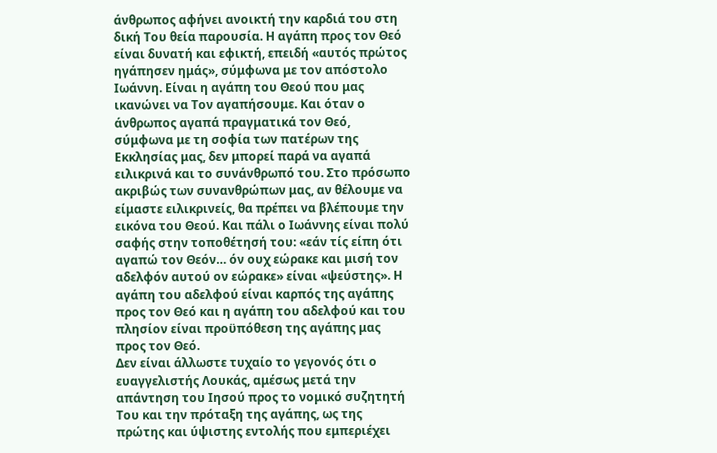άνθρωπος αφήνει ανοικτή την καρδιά του στη δική Του θεία παρουσία. Η αγάπη προς τον Θεό είναι δυνατή και εφικτή, επειδή «αυτός πρώτος ηγάπησεν ημάς», σύμφωνα με τον απόστολο Ιωάννη. Είναι η αγάπη του Θεού που μας ικανώνει να Τον αγαπήσουμε. Και όταν ο άνθρωπος αγαπά πραγματικά τον Θεό, σύμφωνα με τη σοφία των πατέρων της Εκκλησίας μας, δεν μπορεί παρά να αγαπά ειλικρινά και το συνάνθρωπό του. Στο πρόσωπο ακριβώς των συνανθρώπων μας, αν θέλουμε να είμαστε ειλικρινείς, θα πρέπει να βλέπουμε την εικόνα του Θεού. Και πάλι ο Ιωάννης είναι πολύ σαφής στην τοποθέτησή του: «εάν τίς είπη ότι αγαπώ τον Θεόν… όν ουχ εώρακε και μισή τον αδελφόν αυτού ον εώρακε» είναι «ψεύστης». Η αγάπη του αδελφού είναι καρπός της αγάπης προς τον Θεό και η αγάπη του αδελφού και του πλησίον είναι προϋπόθεση της αγάπης μας προς τον Θεό.
Δεν είναι άλλωστε τυχαίο το γεγονός ότι ο ευαγγελιστής Λουκάς, αμέσως μετά την απάντηση του Ιησού προς το νομικό συζητητή Του και την πρόταξη της αγάπης, ως της πρώτης και ύψιστης εντολής που εμπεριέχει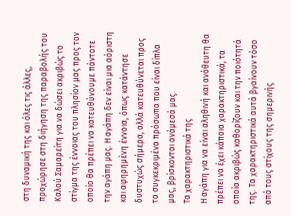στη δυναμική της και όλες τις άλλες, προχώρησε στη διήγηση της παραβολής του Καλού Σαμαρείτη για να δώσει ακριβώς το στίγμα της έννοιας του πλησίον μας προς τον οποίο θα πρέπει να κατευθύνουμε πάντοτε την αγάπη μας. Η αγάπη δεν είναι μια αόριστη και αφηρημένη έννοια, όπως κατάντησε δυστυχώς σήμερα, αλλά κατευθύνεται προς τα συγκεκριμένα πρόσωπα που είναι δίπλα μας, βρίσκονται ανάμεσά μας.
Τα χαρακτηριστικά της
Η αγάπη για να είναι αληθινή και ανόθευτη θα πρέπει να έχει κάποια χαρακτηριστικά, τα οποία ακριβώς καθορίζουν και την ποιότητά της. Τα χαρακτηριστικά αυτά βγαίνουν τόσο από τους στίχους της σημερινής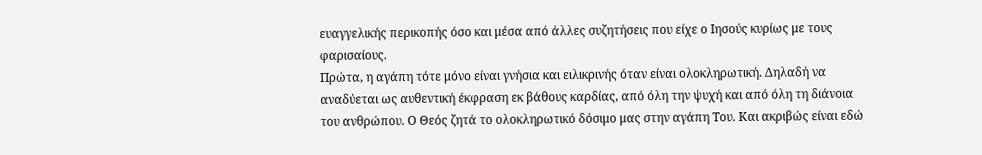ευαγγελικής περικοπής όσο και μέσα από άλλες συζητήσεις που είχε ο Ιησούς κυρίως με τους φαρισαίους.
Πρώτα, η αγάπη τότε μόνο είναι γνήσια και ειλικρινής όταν είναι ολοκληρωτική. Δηλαδή να αναδύεται ως αυθεντική έκφραση εκ βάθους καρδίας, από όλη την ψυχή και από όλη τη διάνοια του ανθρώπου. Ο Θεός ζητά το ολοκληρωτικό δόσιμο μας στην αγάπη Του. Και ακριβώς είναι εδώ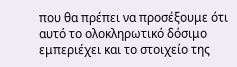που θα πρέπει να προσέξουμε ότι αυτό το ολοκληρωτικό δόσιμο εμπεριέχει και το στοιχείο της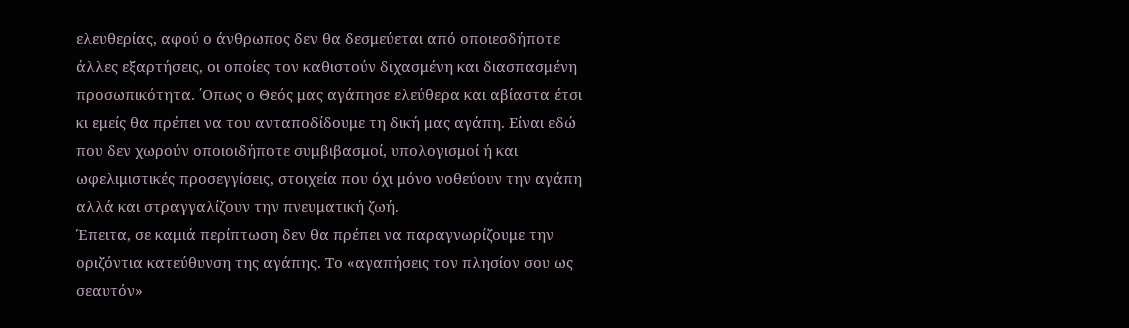ελευθερίας, αφού ο άνθρωπος δεν θα δεσμεύεται από οποιεσδήποτε άλλες εξαρτήσεις, οι οποίες τον καθιστούν διχασμένη και διασπασμένη προσωπικότητα. ΄Οπως ο Θεός μας αγάπησε ελεύθερα και αβίαστα έτσι κι εμείς θα πρέπει να του ανταποδίδουμε τη δική μας αγάπη. Είναι εδώ που δεν χωρούν οποιοιδήποτε συμβιβασμοί, υπολογισμοί ή και ωφελιμιστικές προσεγγίσεις, στοιχεία που όχι μόνο νοθεύουν την αγάπη αλλά και στραγγαλίζουν την πνευματική ζωή.
Έπειτα, σε καμιά περίπτωση δεν θα πρέπει να παραγνωρίζουμε την οριζόντια κατεύθυνση της αγάπης. Το «αγαπήσεις τον πλησίον σου ως σεαυτόν»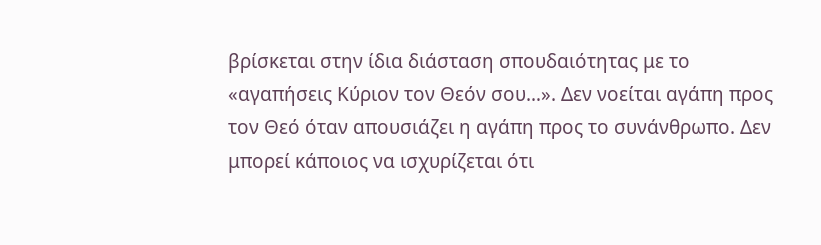βρίσκεται στην ίδια διάσταση σπουδαιότητας με το «αγαπήσεις Κύριον τον Θεόν σου…». Δεν νοείται αγάπη προς τον Θεό όταν απουσιάζει η αγάπη προς το συνάνθρωπο. Δεν μπορεί κάποιος να ισχυρίζεται ότι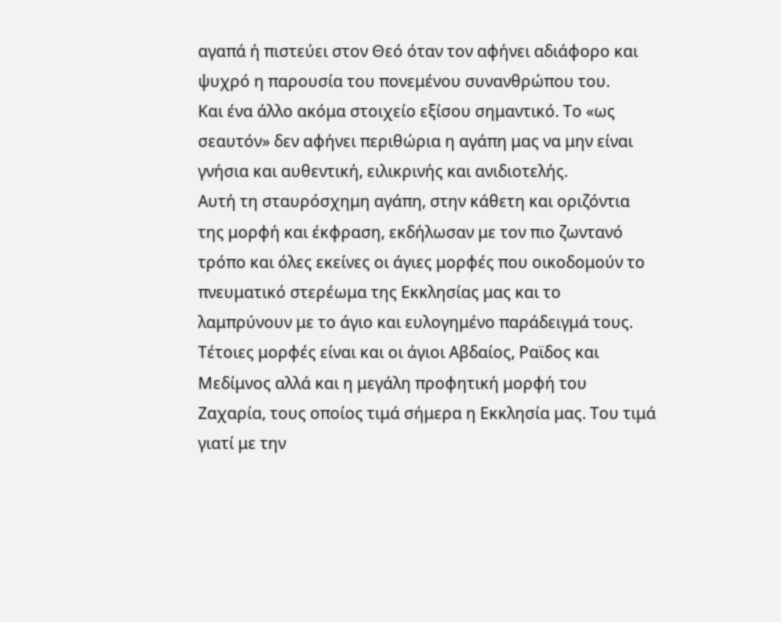αγαπά ή πιστεύει στον Θεό όταν τον αφήνει αδιάφορο και ψυχρό η παρουσία του πονεμένου συνανθρώπου του.
Και ένα άλλο ακόμα στοιχείο εξίσου σημαντικό. Το «ως σεαυτόν» δεν αφήνει περιθώρια η αγάπη μας να μην είναι γνήσια και αυθεντική, ειλικρινής και ανιδιοτελής.
Αυτή τη σταυρόσχημη αγάπη, στην κάθετη και οριζόντια της μορφή και έκφραση, εκδήλωσαν με τον πιο ζωντανό τρόπο και όλες εκείνες οι άγιες μορφές που οικοδομούν το πνευματικό στερέωμα της Εκκλησίας μας και το λαμπρύνουν με το άγιο και ευλογημένο παράδειγμά τους. Τέτοιες μορφές είναι και οι άγιοι Αβδαίος, Ραϊδος και Μεδίμνος αλλά και η μεγάλη προφητική μορφή του Ζαχαρία, τους οποίος τιμά σήμερα η Εκκλησία μας. Του τιμά γιατί με την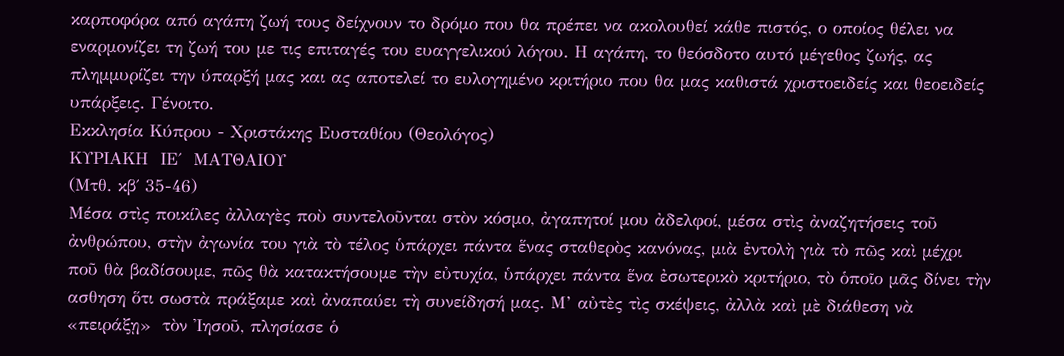καρποφόρα από αγάπη ζωή τους δείχνουν το δρόμο που θα πρέπει να ακολουθεί κάθε πιστός, ο οποίος θέλει να εναρμονίζει τη ζωή του με τις επιταγές του ευαγγελικού λόγου. Η αγάπη, το θεόσδοτο αυτό μέγεθος ζωής, ας πλημμυρίζει την ύπαρξή μας και ας αποτελεί το ευλογημένο κριτήριο που θα μας καθιστά χριστοειδείς και θεοειδείς υπάρξεις. Γένοιτο.
Εκκλησία Κύπρου - Χριστάκης Ευσταθίου (Θεολόγος)
ΚΥΡΙΑΚΗ  ΙΕ΄  ΜΑΤΘΑΙΟΥ
(Μτθ. κβ΄ 35-46)
Μέσα στὶς ποικίλες ἀλλαγὲς ποὺ συντελοῦνται στὸν κόσμο, ἀγαπητοί μου ἀδελφοί, μέσα στὶς ἀναζητήσεις τοῦ ἀνθρώπου, στὴν ἀγωνία του γιὰ τὸ τέλος ὑπάρχει πάντα ἕνας σταθερὸς κανόνας, μιὰ ἐντολὴ γιὰ τὸ πῶς καὶ μέχρι ποῦ θὰ βαδίσουμε, πῶς θὰ κατακτήσουμε τὴν εὐτυχία, ὑπάρχει πάντα ἕνα ἐσωτερικὸ κριτήριο, τὸ ὁποῖο μᾶς δίνει τὴν ασθηση ὅτι σωστὰ πράξαμε καὶ ἀναπαύει τὴ συνείδησή μας. Μ’ αὐτὲς τὶς σκέψεις, ἀλλὰ καὶ μὲ διάθεση νὰ  «πειράξῃ»  τὸν Ἰησοῦ, πλησίασε ὁ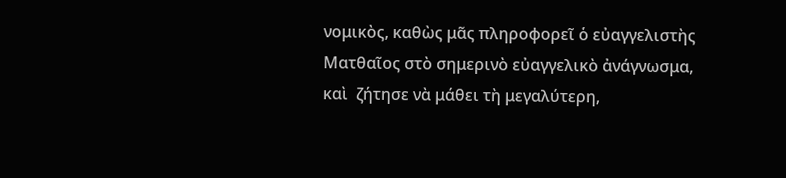νομικὸς, καθὼς μᾶς πληροφορεῖ ὁ εὐαγγελιστὴς Ματθαῖος στὸ σημερινὸ εὐαγγελικὸ ἀνάγνωσμα, καὶ  ζήτησε νὰ μάθει τὴ μεγαλύτερη,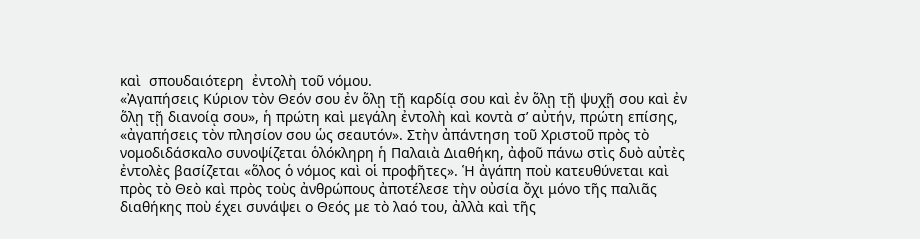καὶ  σπουδαιότερη  ἐντολὴ τοῦ νόμου.
«Ἀγαπήσεις Κύριον τὸν Θεόν σου ἐν ὅλῃ τῇ καρδίᾳ σου καὶ ἐν ὅλῃ τῇ ψυχῇ σου καὶ ἐν ὅλῃ τῇ διανοίᾳ σου», ἡ πρώτη καὶ μεγάλη ἐντολὴ καὶ κοντὰ σ’ αὐτήν, πρώτη επίσης, «ἀγαπήσεις τὸν πλησίον σου ὡς σεαυτόν». Στὴν ἀπάντηση τοῦ Χριστοῦ πρὸς τὸ νομοδιδάσκαλο συνοψίζεται ὁλόκληρη ἡ Παλαιὰ Διαθήκη, ἀφοῦ πάνω στὶς δυὸ αὐτὲς ἐντολὲς βασίζεται «ὅλος ὁ νόμος καὶ οἱ προφῆτες». Ἡ ἀγάπη ποὺ κατευθύνεται καὶ πρὸς τὸ Θεὸ καὶ πρὸς τοὺς ἀνθρώπους ἀποτέλεσε τὴν οὐσία ὄχι μόνο τῆς παλιᾶς διαθήκης ποὺ έχει συνάψει ο Θεός με τὸ λαό του, ἀλλὰ καὶ τῆς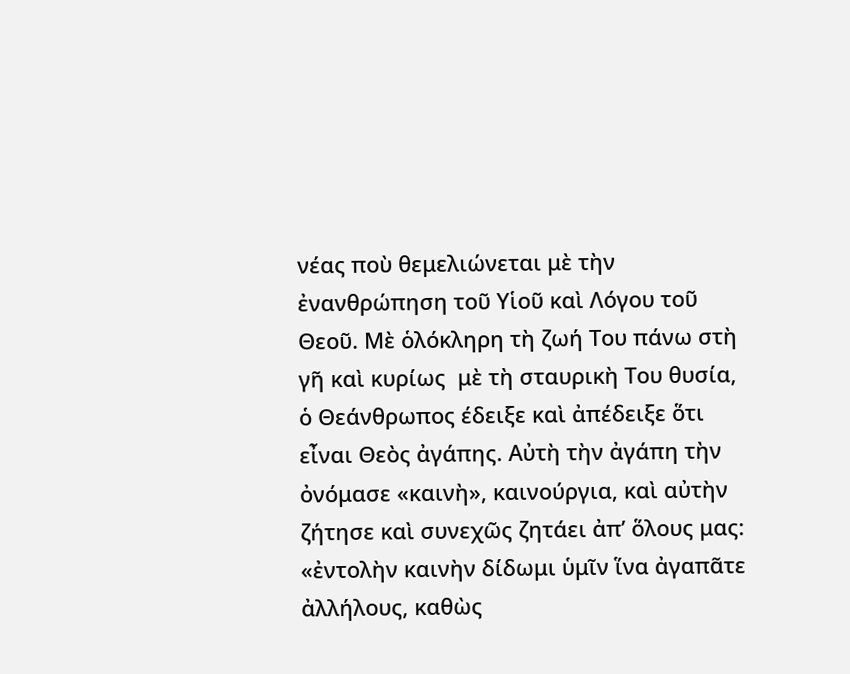νέας ποὺ θεμελιώνεται μὲ τὴν ἐνανθρώπηση τοῦ Υἱοῦ καὶ Λόγου τοῦ Θεοῦ. Μὲ ὁλόκληρη τὴ ζωή Του πάνω στὴ γῆ καὶ κυρίως  μὲ τὴ σταυρικὴ Του θυσία, ὁ Θεάνθρωπος έδειξε καὶ ἀπέδειξε ὅτι εἶναι Θεὸς ἀγάπης. Αὐτὴ τὴν ἀγάπη τὴν ὀνόμασε «καινὴ», καινούργια, καὶ αὐτὴν ζήτησε καὶ συνεχῶς ζητάει ἀπ’ ὅλους μας: «ἐντολὴν καινὴν δίδωμι ὑμῖν ἵνα ἀγαπᾶτε ἀλλήλους, καθὼς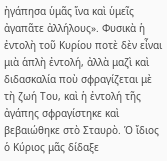ἠγάπησα ὑμᾶς ἵνα καὶ ὑμεῖς ἀγαπᾶτε ἀλλήλους». Φυσικὰ ἡ ἐντολὴ τοῦ Κυρίου ποτὲ δὲν εἶναι μιὰ ἁπλὴ ἐντολή, ἀλλὰ μαζὶ καὶ διδασκαλία ποὺ σφραγίζεται μὲ τὴ ζωή Του, καὶ ἡ ἐντολή τῆς ἀγάπης σφραγίστηκε καὶ βεβαιώθηκε στὸ Σταυρὸ. Ὁ ἴδιος ὁ Κύριος μᾶς δίδαξε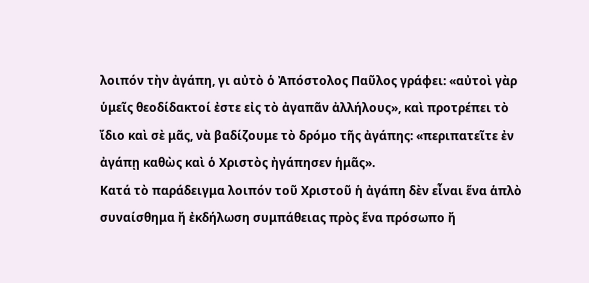λοιπόν τὴν ἀγάπη, γι αὐτὸ ὁ Ἀπόστολος Παῦλος γράφει: «αὐτοὶ γὰρ ὑμεῖς θεοδίδακτοί ἐστε εἰς τὸ ἀγαπᾶν ἀλλήλους», καὶ προτρέπει τὸ  ἴδιο καὶ σὲ μᾶς, νὰ βαδίζουμε τὸ δρόμο τῆς ἀγάπης: «περιπατεῖτε ἐν ἀγάπῃ καθὼς καὶ ὁ Χριστὸς ἠγάπησεν ἡμᾶς».
Κατά τὸ παράδειγμα λοιπόν τοῦ Χριστοῦ ἡ ἀγάπη δὲν εἶναι ἕνα ἁπλὸ συναίσθημα ἤ ἐκδήλωση συμπάθειας πρὸς ἕνα πρόσωπο ἤ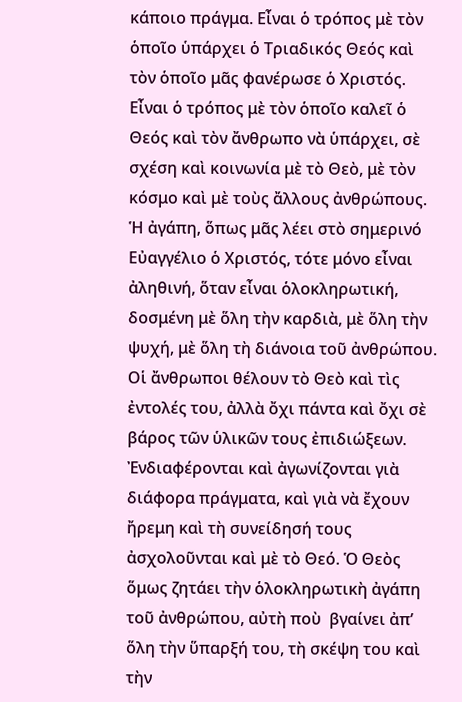κάποιο πράγμα. Εἶναι ὁ τρόπος μὲ τὸν ὁποῖο ὑπάρχει ὁ Τριαδικός Θεός καὶ τὸν ὁποῖο μᾶς φανέρωσε ὁ Χριστός. Εἶναι ὁ τρόπος μὲ τὸν ὁποῖο καλεῖ ὁ Θεός καὶ τὸν ἄνθρωπο νὰ ὑπάρχει, σὲ σχέση καὶ κοινωνία μὲ τὸ Θεὸ, μὲ τὸν κόσμο καὶ μὲ τοὺς ἄλλους ἀνθρώπους. Ἡ ἀγάπη, ὅπως μᾶς λέει στὸ σημερινό Εὐαγγέλιο ὁ Χριστός, τότε μόνο εἶναι ἀληθινή, ὅταν εἶναι ὁλοκληρωτική, δοσμένη μὲ ὅλη τὴν καρδιὰ, μὲ ὅλη τὴν ψυχή, μὲ ὅλη τὴ διάνοια τοῦ ἀνθρώπου. Οἱ ἄνθρωποι θέλουν τὸ Θεὸ καὶ τὶς ἐντολές του, ἀλλὰ ὄχι πάντα καὶ ὄχι σὲ βάρος τῶν ὑλικῶν τους ἐπιδιώξεων. Ἐνδιαφέρονται καὶ ἀγωνίζονται γιὰ διάφορα πράγματα, καὶ γιὰ νὰ ἔχουν ἤρεμη καὶ τὴ συνείδησή τους ἀσχολοῦνται καὶ μὲ τὸ Θεό. Ὁ Θεὸς ὅμως ζητάει τὴν ὁλοκληρωτικὴ ἀγάπη τοῦ ἀνθρώπου, αὐτὴ ποὺ  βγαίνει ἀπ’ ὅλη τὴν ὕπαρξή του, τὴ σκέψη του καὶ τὴν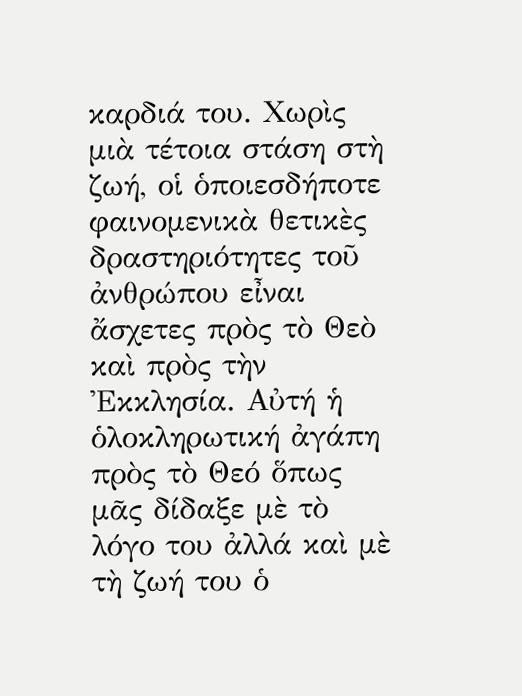καρδιά του. Χωρὶς μιὰ τέτοια στάση στὴ ζωή, οἱ ὁποιεσδήποτε φαινομενικὰ θετικὲς δραστηριότητες τοῦ ἀνθρώπου εἶναι ἄσχετες πρὸς τὸ Θεὸ καὶ πρὸς τὴν Ἐκκλησία. Αὐτή ἡ ὁλοκληρωτική ἀγάπη πρὸς τὸ Θεό ὅπως μᾶς δίδαξε μὲ τὸ λόγο του ἀλλά καὶ μὲ τὴ ζωή του ὁ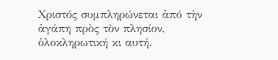Χριστός συμπληρώνεται ἀπό τὴν ἀγάπη πρὸς τὸν πλησίον, ὁλοκληρωτική κι αυτή.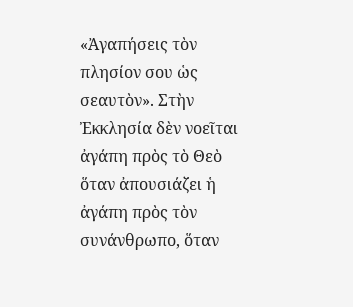«Ἀγαπήσεις τὸν πλησίον σου ὡς σεαυτὸν». Στὴν Ἐκκλησία δὲν νοεῖται ἀγάπη πρὸς τὸ Θεὸ ὅταν ἀπουσιάζει ἡ ἀγάπη πρὸς τὸν συνάνθρωπο, ὅταν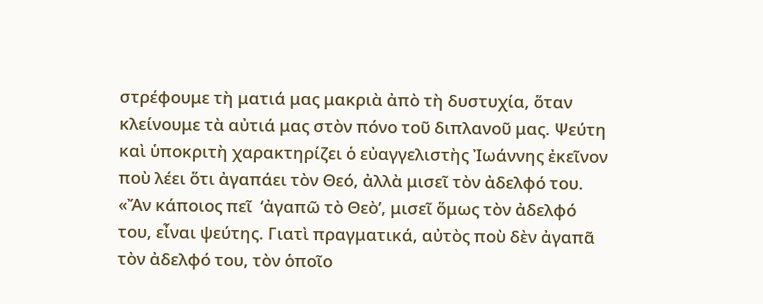στρέφουμε τὴ ματιά μας μακριὰ ἀπὸ τὴ δυστυχία, ὅταν κλείνουμε τὰ αὐτιά μας στὸν πόνο τοῦ διπλανοῦ μας. Ψεύτη καὶ ὑποκριτὴ χαρακτηρίζει ὁ εὐαγγελιστὴς Ἰωάννης ἐκεῖνον ποὺ λέει ὅτι ἀγαπάει τὸν Θεό, ἀλλὰ μισεῖ τὸν ἀδελφό του. «Ἄν κάποιος πεῖ  ‘ἀγαπῶ τὸ Θεὸ’, μισεῖ ὅμως τὸν ἀδελφό του, εἶναι ψεύτης. Γιατὶ πραγματικά, αὐτὸς ποὺ δὲν ἀγαπᾶ τὸν ἀδελφό του, τὸν ὁποῖο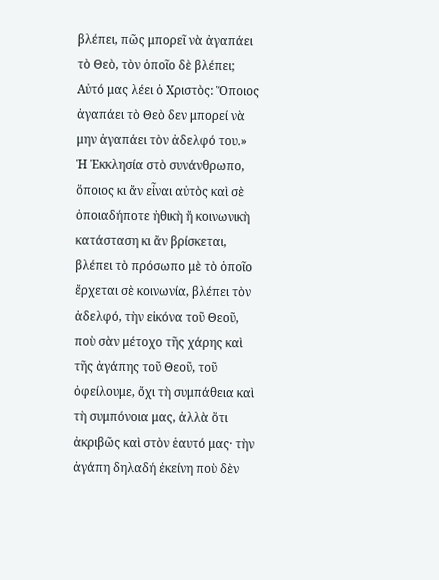βλέπει, πῶς μπορεῖ νὰ ἀγαπάει τὸ Θεὸ, τὸν ὁποῖο δὲ βλέπει; Αὐτό μας λέει ὁ Χριστὸς: Ὅποιος ἀγαπάει τὸ Θεὸ δεν μπορεί νὰ μην ἀγαπάει τὸν ἀδελφό του.» Ἡ Ἐκκλησία στὸ συνάνθρωπο, ὅποιος κι ἄν εἶναι αὐτὸς καὶ σὲ ὁποιαδήποτε ἠθικὴ ἤ κοινωνικὴ κατάσταση κι ἄν βρίσκεται, βλέπει τὸ πρόσωπο μὲ τὸ ὁποῖο ἔρχεται σὲ κοινωνία, βλέπει τὸν ἀδελφό, τὴν εἰκόνα τοῦ Θεοῦ, ποὺ σὰν μέτοχο τῆς χάρης καὶ τῆς ἀγάπης τοῦ Θεοῦ, τοῦ ὀφείλουμε, ὄχι τὴ συμπάθεια καὶ τὴ συμπόνοια μας, ἀλλὰ ὅτι ἀκριβῶς καὶ στὸν ἑαυτό μας· τὴν ἀγάπη δηλαδή ἐκείνη ποὺ δὲν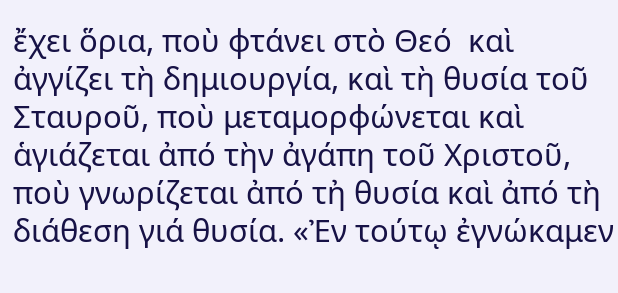ἔχει ὅρια, ποὺ φτάνει στὸ Θεό  καὶ ἀγγίζει τὴ δημιουργία, καὶ τὴ θυσία τοῦ Σταυροῦ, ποὺ μεταμορφώνεται καὶ ἁγιάζεται ἀπό τὴν ἀγάπη τοῦ Χριστοῦ, ποὺ γνωρίζεται ἀπό τἠ θυσία καὶ ἀπό τὴ διάθεση γιά θυσία. «Ἐν τούτῳ ἐγνώκαμεν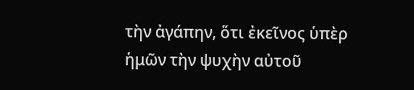τὴν ἀγάπην, ὅτι ἐκεῖνος ὑπὲρ ἡμῶν τὴν ψυχὴν αὐτοῦ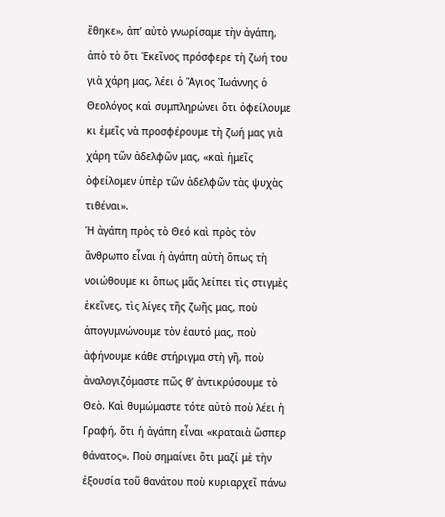ἔθηκε», ἀπ’ αὐτὸ γνωρίσαμε τὴν ἀγάπη, ἀπὸ τὸ ὅτι Ἐκεῖνος πρόσφερε τὴ ζωή του γιὰ χάρη μας, λέει ὁ Ἅγιος Ἰωάννης ὁ Θεολόγος καὶ συμπληρώνει ὅτι ὀφείλουμε κι ἐμεῖς νὰ προσφέρουμε τὴ ζωή μας γιὰ χάρη τῶν ἀδελφῶν μας, «καὶ ἡμεῖς ὀφείλομεν ὑπὲρ τῶν ἀδελφῶν τὰς ψυχὰς τιθέναι».
Ἡ ἀγάπη πρὸς τὸ Θεό καὶ πρὸς τὸν ἄνθρωπο εἶναι ἡ ἀγάπη αὐτὴ ὅπως τὴ νοιώθουμε κι ὅπως μᾶς λείπει τὶς στιγμὲς ἐκεῖνες, τὶς λίγες τῆς ζωῆς μας, ποὺ ἀπογυμνώνουμε τὸν ἑαυτό μας, ποὺ ἀφήνουμε κάθε στήριγμα στὴ γῆ, ποὺ ἀναλογιζόμαστε πῶς θ’ ἀντικρύσουμε τὸ Θεὸ. Καὶ θυμώμαστε τότε αὐτὸ ποὺ λέει ἡ Γραφή, ὅτι ἡ ἀγάπη εἶναι «κραταιὰ ὥσπερ θάνατος». Ποὺ σημαίνει ὅτι μαζί μὲ τὴν ἐξουσία τοῦ θανάτου ποὺ κυριαρχεῖ πάνω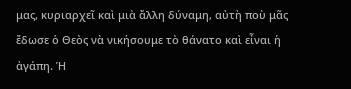μας, κυριαρχεῖ καὶ μιὰ ἄλλη δύναμη, αὐτὴ ποὺ μᾶς ἔδωσε ὁ Θεὸς νὰ νικήσουμε τὸ θάνατο καὶ εἶναι ἡ ἀγάπη. Ἡ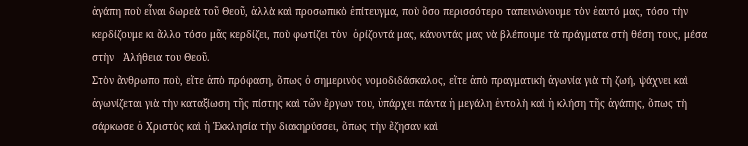ἀγάπη ποὺ εἶναι δωρεὰ τοῦ Θεοῦ, ἀλλὰ καὶ προσωπικὸ ἐπίτευγμα, ποὺ ὅσο περισσότερο ταπεινώνουμε τὸν ἑαυτό μας, τόσο τὴν κερδίζουμε κι ἄλλο τόσο μᾶς κερδίζει, ποὺ φωτίζει τὸν  ὁρίζοντά μας, κάνοντάς μας νὰ βλέπουμε τὰ πράγματα στὴ θέση τους, μέσα στὴν   Ἀλήθεια του Θεοῦ.
Στὸν ἄνθρωπο ποὺ, εἴτε ἀπὸ πρόφαση, ὅπως ὁ σημερινὸς νομοδιδάσκαλος, εἴτε ἀπὸ πραγματικὴ ἀγωνία γιὰ τὴ ζωή, ψάχνει καὶ ἀγωνίζεται γιὰ τὴν καταξίωση τῆς πίστης καὶ τῶν ἔργων του, ὑπάρχει πάντα ἡ μεγάλη ἐντολὴ καὶ ἡ κλήση τῆς ἀγάπης, ὅπως τὴ σάρκωσε ὁ Χριστὸς καὶ ἡ Ἐκκλησία τὴν διακηρύσσει, ὅπως τὴν ἔζησαν καὶ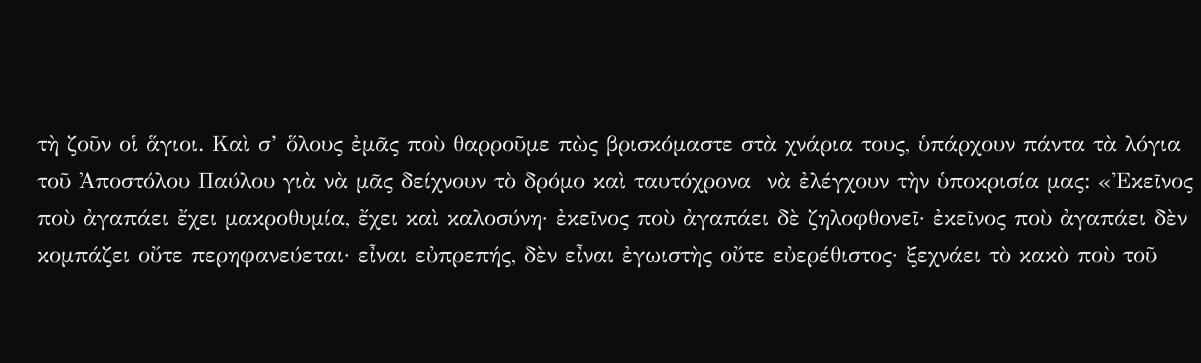τὴ ζοῦν οἱ ἅγιοι. Καὶ σ’ ὅλους ἐμᾶς ποὺ θαρροῦμε πὼς βρισκόμαστε στὰ χνάρια τους, ὑπάρχουν πάντα τὰ λόγια τοῦ Ἀποστόλου Παύλου γιὰ νὰ μᾶς δείχνουν τὸ δρόμο καὶ ταυτόχρονα  νὰ ἐλέγχουν τὴν ὑποκρισία μας: «Ἐκεῖνος ποὺ ἀγαπάει ἔχει μακροθυμία, ἔχει καὶ καλοσύνη· ἐκεῖνος ποὺ ἀγαπάει δὲ ζηλοφθονεῖ· ἐκεῖνος ποὺ ἀγαπάει δὲν κομπάζει οὔτε περηφανεύεται· εἶναι εὐπρεπής, δὲν εἶναι ἐγωιστὴς οὔτε εὐερέθιστος· ξεχνάει τὸ κακὸ ποὺ τοῦ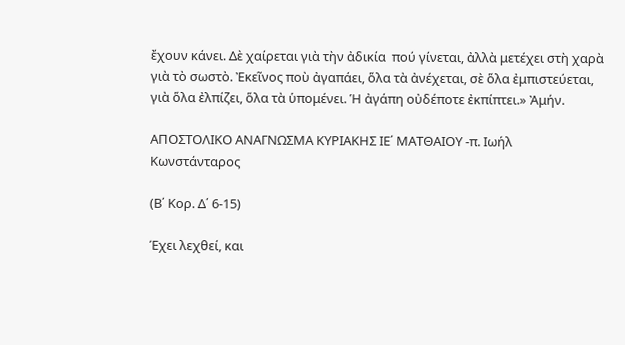ἔχουν κάνει. Δὲ χαίρεται γιὰ τὴν ἀδικία  πού γίνεται, ἀλλὰ μετέχει στὴ χαρὰ γιὰ τὸ σωστὸ. Ἐκεῖνος ποὺ ἀγαπάει, ὅλα τὰ ἀνέχεται, σὲ ὅλα ἐμπιστεύεται, γιὰ ὅλα ἐλπίζει, ὅλα τὰ ὑπομένει. Ἡ ἀγάπη οὐδέποτε ἐκπίπτει.» Ἀμήν.

ΑΠΟΣΤΟΛΙΚΟ ΑΝΑΓΝΩΣΜΑ ΚΥΡΙΑΚΗΣ ΙΕ΄ ΜΑΤΘΑΙΟΥ -π. Ιωήλ Κωνστάνταρος

(Β΄ Κορ. Δ΄ 6-15)

Έχει λεχθεί, και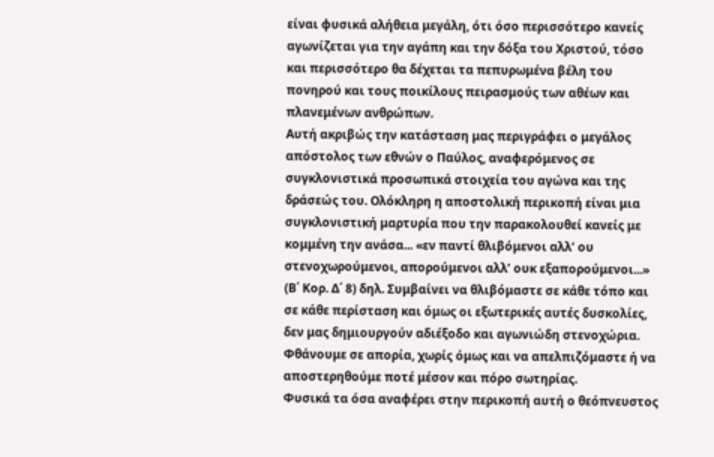είναι φυσικά αλήθεια μεγάλη, ότι όσο περισσότερο κανείς αγωνίζεται για την αγάπη και την δόξα του Χριστού, τόσο και περισσότερο θα δέχεται τα πεπυρωμένα βέλη του πονηρού και τους ποικίλους πειρασμούς των αθέων και πλανεμένων ανθρώπων.
Αυτή ακριβώς την κατάσταση μας περιγράφει ο μεγάλος απόστολος των εθνών ο Παύλος, αναφερόμενος σε συγκλονιστικά προσωπικά στοιχεία του αγώνα και της δράσεώς του. Ολόκληρη η αποστολική περικοπή είναι μια συγκλονιστική μαρτυρία που την παρακολουθεί κανείς με κομμένη την ανάσα... «εν παντί θλιβόμενοι αλλ’ ου στενοχωρούμενοι, απορούμενοι αλλ’ ουκ εξαπορούμενοι...» (Β΄ Κορ. Δ΄ 8) δηλ. Συμβαίνει να θλιβόμαστε σε κάθε τόπο και σε κάθε περίσταση και όμως οι εξωτερικές αυτές δυσκολίες, δεν μας δημιουργούν αδιέξοδο και αγωνιώδη στενοχώρια. Φθάνουμε σε απορία, χωρίς όμως και να απελπιζόμαστε ή να αποστερηθούμε ποτέ μέσον και πόρο σωτηρίας.
Φυσικά τα όσα αναφέρει στην περικοπή αυτή ο θεόπνευστος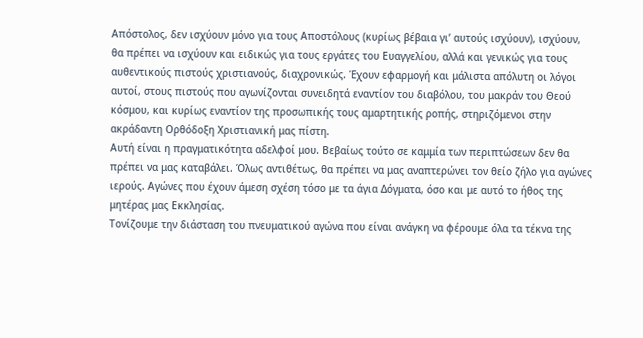Απόστολος, δεν ισχύουν μόνο για τους Αποστόλους (κυρίως βέβαια γι’ αυτούς ισχύουν), ισχύουν, θα πρέπει να ισχύουν και ειδικώς για τους εργάτες του Ευαγγελίου, αλλά και γενικώς για τους αυθεντικούς πιστούς χριστιανούς, διαχρονικώς. Έχουν εφαρμογή και μάλιστα απόλυτη οι λόγοι αυτοί, στους πιστούς που αγωνίζονται συνειδητά εναντίον του διαβόλου, του μακράν του Θεού κόσμου, και κυρίως εναντίον της προσωπικής τους αμαρτητικής ροπής, στηριζόμενοι στην ακράδαντη Ορθόδοξη Χριστιανική μας πίστη.
Αυτή είναι η πραγματικότητα αδελφοί μου. Βεβαίως τούτο σε καμμία των περιπτώσεων δεν θα πρέπει να μας καταβάλει. Όλως αντιθέτως, θα πρέπει να μας αναπτερώνει τον θείο ζήλο για αγώνες ιερούς. Αγώνες που έχουν άμεση σχέση τόσο με τα άγια Δόγματα, όσο και με αυτό το ήθος της μητέρας μας Εκκλησίας.
Τονίζουμε την διάσταση του πνευματικού αγώνα που είναι ανάγκη να φέρουμε όλα τα τέκνα της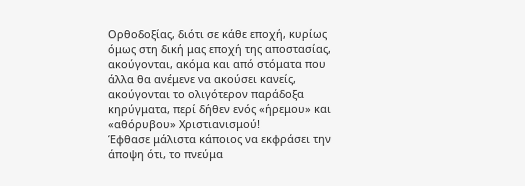Ορθοδοξίας, διότι σε κάθε εποχή, κυρίως όμως στη δική μας εποχή της αποστασίας, ακούγονται, ακόμα και από στόματα που άλλα θα ανέμενε να ακούσει κανείς, ακούγονται το ολιγότερον παράδοξα κηρύγματα, περί δήθεν ενός «ήρεμου» και «αθόρυβου» Χριστιανισμού!
Έφθασε μάλιστα κάποιος να εκφράσει την άποψη ότι, το πνεύμα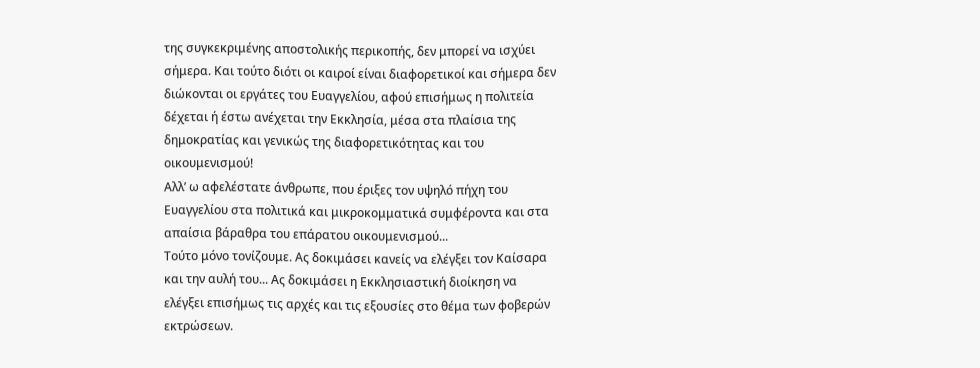της συγκεκριμένης αποστολικής περικοπής, δεν μπορεί να ισχύει σήμερα. Και τούτο διότι οι καιροί είναι διαφορετικοί και σήμερα δεν διώκονται οι εργάτες του Ευαγγελίου, αφού επισήμως η πολιτεία δέχεται ή έστω ανέχεται την Εκκλησία, μέσα στα πλαίσια της δημοκρατίας και γενικώς της διαφορετικότητας και του οικουμενισμού!
Αλλ’ ω αφελέστατε άνθρωπε, που έριξες τον υψηλό πήχη του Ευαγγελίου στα πολιτικά και μικροκομματικά συμφέροντα και στα απαίσια βάραθρα του επάρατου οικουμενισμού...
Τούτο μόνο τονίζουμε. Ας δοκιμάσει κανείς να ελέγξει τον Καίσαρα και την αυλή του... Ας δοκιμάσει η Εκκλησιαστική διοίκηση να ελέγξει επισήμως τις αρχές και τις εξουσίες στο θέμα των φοβερών εκτρώσεων.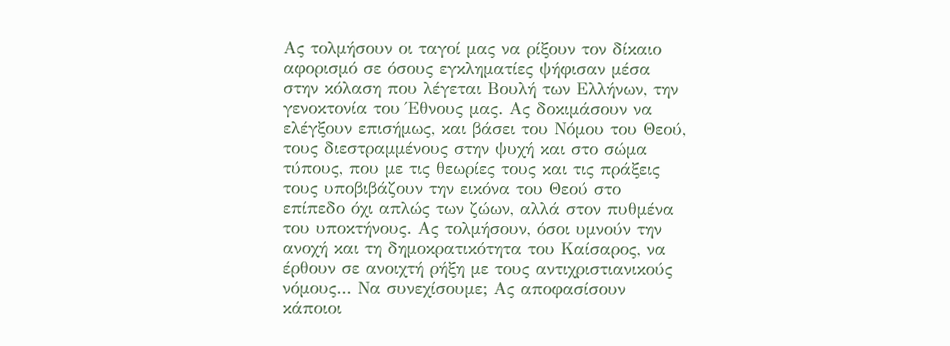Ας τολμήσουν οι ταγοί μας να ρίξουν τον δίκαιο αφορισμό σε όσους εγκληματίες ψήφισαν μέσα στην κόλαση που λέγεται Βουλή των Ελλήνων, την γενοκτονία του Έθνους μας. Ας δοκιμάσουν να ελέγξουν επισήμως, και βάσει του Νόμου του Θεού, τους διεστραμμένους στην ψυχή και στο σώμα τύπους, που με τις θεωρίες τους και τις πράξεις τους υποβιβάζουν την εικόνα του Θεού στο επίπεδο όχι απλώς των ζώων, αλλά στον πυθμένα του υποκτήνους. Ας τολμήσουν, όσοι υμνούν την ανοχή και τη δημοκρατικότητα του Καίσαρος, να έρθουν σε ανοιχτή ρήξη με τους αντιχριστιανικούς νόμους... Να συνεχίσουμε; Ας αποφασίσουν κάποιοι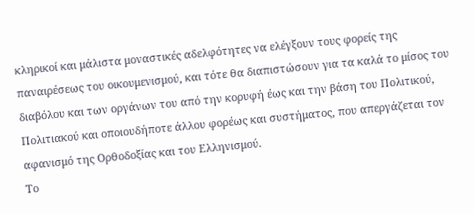κληρικοί και μάλιστα μοναστικές αδελφότητες να ελέγξουν τους φορείς της παναιρέσεως του οικουμενισμού, και τότε θα διαπιστώσουν για τα καλά το μίσος του διαβόλου και των οργάνων του από την κορυφή έως και την βάση του Πολιτικού, Πολιτιακού και οποιουδήποτε άλλου φορέως και συστήματος, που απεργάζεται τον αφανισμό της Ορθοδοξίας και του Ελληνισμού.
Το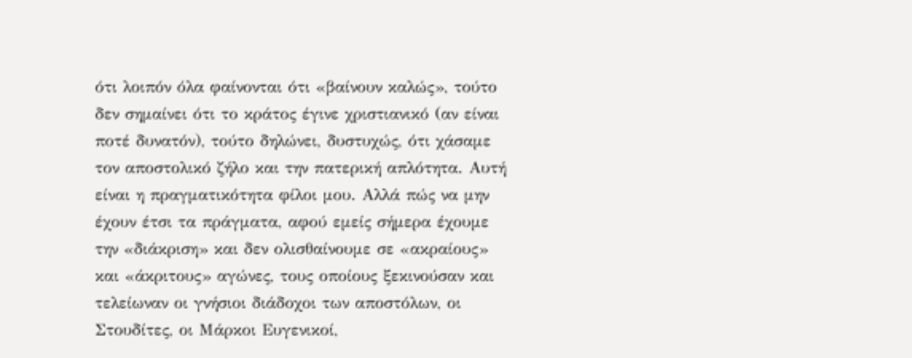ότι λοιπόν όλα φαίνονται ότι «βαίνουν καλώς», τούτο δεν σημαίνει ότι το κράτος έγινε χριστιανικό (αν είναι ποτέ δυνατόν), τούτο δηλώνει, δυστυχώς, ότι χάσαμε τον αποστολικό ζήλο και την πατερική απλότητα. Αυτή είναι η πραγματικότητα φίλοι μου. Αλλά πώς να μην έχουν έτσι τα πράγματα, αφού εμείς σήμερα έχουμε την «διάκριση» και δεν ολισθαίνουμε σε «ακραίους» και «άκριτους» αγώνες, τους οποίους ξεκινούσαν και τελείωναν οι γνήσιοι διάδοχοι των αποστόλων, οι Στουδίτες, οι Μάρκοι Ευγενικοί,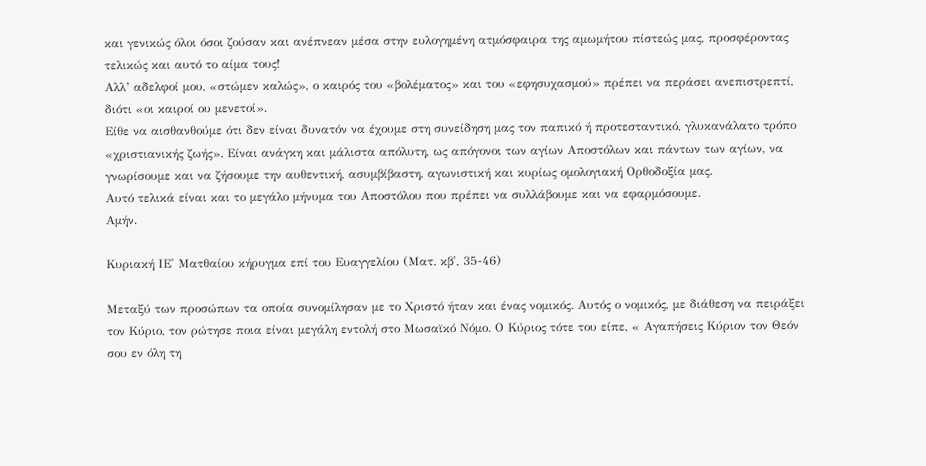και γενικώς όλοι όσοι ζούσαν και ανέπνεαν μέσα στην ευλογημένη ατμόσφαιρα της αμωμήτου πίστεώς μας, προσφέροντας τελικώς και αυτό το αίμα τους!
Αλλ’ αδελφοί μου, «στώμεν καλώς», ο καιρός του «βολέματος» και του «εφησυχασμού» πρέπει να περάσει ανεπιστρεπτί, διότι «οι καιροί ου μενετοί».
Είθε να αισθανθούμε ότι δεν είναι δυνατόν να έχουμε στη συνείδηση μας τον παπικό ή προτεσταντικό, γλυκανάλατο τρόπο «χριστιανικής ζωής». Είναι ανάγκη και μάλιστα απόλυτη, ως απόγονοι των αγίων Αποστόλων και πάντων των αγίων, να γνωρίσουμε και να ζήσουμε την αυθεντική, ασυμβίβαστη, αγωνιστική και κυρίως ομολογιακή Ορθοδοξία μας.
Αυτό τελικά είναι και το μεγάλο μήνυμα του Αποστόλου που πρέπει να συλλάβουμε και να εφαρμόσουμε.
Αμήν.

Κυριακή ΙΕ' Ματθαίου κήρυγμα επί του Ευαγγελίου (Ματ. κβ', 35-46)

Μεταξύ των προσώπων τα οποία συνομίλησαν με το Χριστό ήταν και ένας νομικός. Αυτός ο νομικός, με διάθεση να πειράξει τον Κύριο, τον ρώτησε ποια είναι μεγάλη εντολή στο Μωσαϊκό Νόμο. Ο Κύριος τότε του είπε, « Αγαπήσεις Κύριον τον Θεόν σου εν όλη τη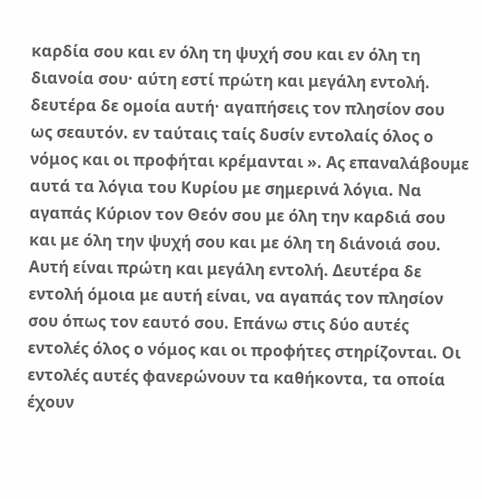καρδία σου και εν όλη τη ψυχή σου και εν όλη τη διανοία σου· αύτη εστί πρώτη και μεγάλη εντολή. δευτέρα δε ομοία αυτή· αγαπήσεις τον πλησίον σου ως σεαυτόν. εν ταύταις ταίς δυσίν εντολαίς όλος ο νόμος και οι προφήται κρέμανται ». Ας επαναλάβουμε αυτά τα λόγια του Κυρίου με σημερινά λόγια. Να αγαπάς Κύριον τον Θεόν σου με όλη την καρδιά σου και με όλη την ψυχή σου και με όλη τη διάνοιά σου. Αυτή είναι πρώτη και μεγάλη εντολή. Δευτέρα δε εντολή όμοια με αυτή είναι, να αγαπάς τον πλησίον σου όπως τον εαυτό σου. Επάνω στις δύο αυτές εντολές όλος ο νόμος και οι προφήτες στηρίζονται. Οι εντολές αυτές φανερώνουν τα καθήκοντα, τα οποία έχουν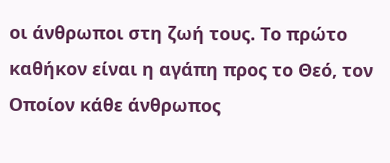οι άνθρωποι στη ζωή τους. Το πρώτο καθήκον είναι η αγάπη προς το Θεό, τον Οποίον κάθε άνθρωπος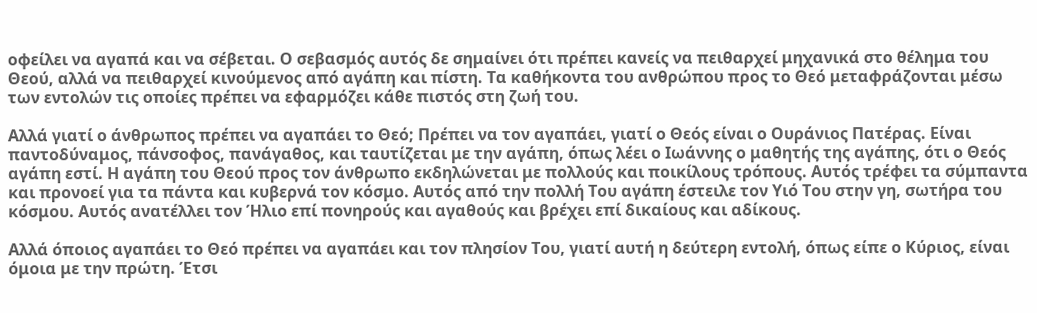οφείλει να αγαπά και να σέβεται. Ο σεβασμός αυτός δε σημαίνει ότι πρέπει κανείς να πειθαρχεί μηχανικά στο θέλημα του Θεού, αλλά να πειθαρχεί κινούμενος από αγάπη και πίστη. Τα καθήκοντα του ανθρώπου προς το Θεό μεταφράζονται μέσω των εντολών τις οποίες πρέπει να εφαρμόζει κάθε πιστός στη ζωή του.

Αλλά γιατί ο άνθρωπος πρέπει να αγαπάει το Θεό; Πρέπει να τον αγαπάει, γιατί ο Θεός είναι ο Ουράνιος Πατέρας. Είναι παντοδύναμος, πάνσοφος, πανάγαθος, και ταυτίζεται με την αγάπη, όπως λέει ο Ιωάννης ο μαθητής της αγάπης, ότι ο Θεός αγάπη εστί. Η αγάπη του Θεού προς τον άνθρωπο εκδηλώνεται με πολλούς και ποικίλους τρόπους. Αυτός τρέφει τα σύμπαντα και προνοεί για τα πάντα και κυβερνά τον κόσμο. Αυτός από την πολλή Του αγάπη έστειλε τον Υιό Του στην γη, σωτήρα του κόσμου. Αυτός ανατέλλει τον Ήλιο επί πονηρούς και αγαθούς και βρέχει επί δικαίους και αδίκους.

Αλλά όποιος αγαπάει το Θεό πρέπει να αγαπάει και τον πλησίον Του, γιατί αυτή η δεύτερη εντολή, όπως είπε ο Κύριος, είναι όμοια με την πρώτη. Έτσι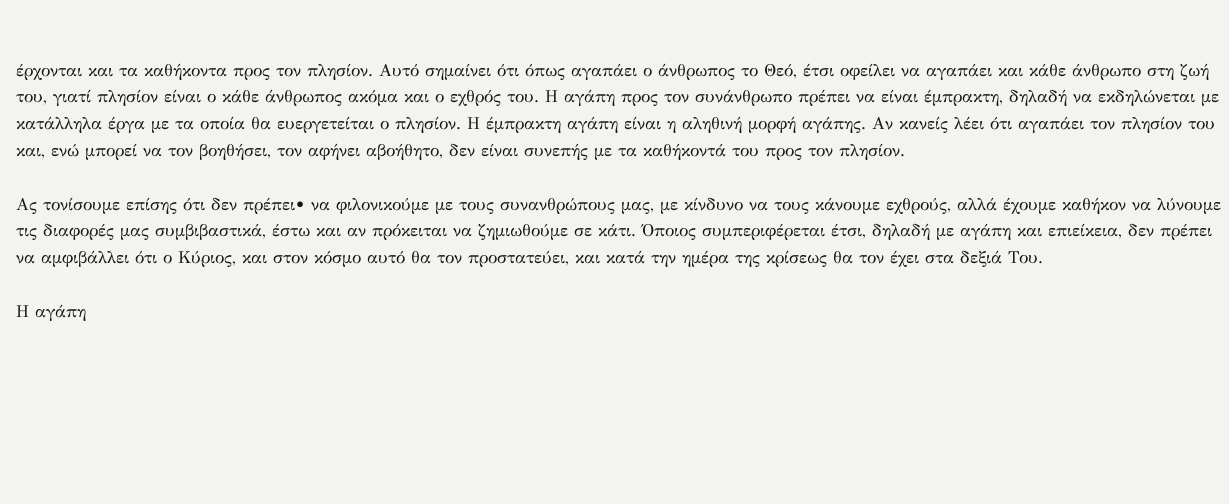έρχονται και τα καθήκοντα προς τον πλησίον. Αυτό σημαίνει ότι όπως αγαπάει ο άνθρωπος το Θεό, έτσι οφείλει να αγαπάει και κάθε άνθρωπο στη ζωή του, γιατί πλησίον είναι ο κάθε άνθρωπος ακόμα και ο εχθρός του. Η αγάπη προς τον συνάνθρωπο πρέπει να είναι έμπρακτη, δηλαδή να εκδηλώνεται με κατάλληλα έργα με τα οποία θα ευεργετείται ο πλησίον. Η έμπρακτη αγάπη είναι η αληθινή μορφή αγάπης. Αν κανείς λέει ότι αγαπάει τον πλησίον του και, ενώ μπορεί να τον βοηθήσει, τον αφήνει αβοήθητο, δεν είναι συνεπής με τα καθήκοντά του προς τον πλησίον.

Ας τονίσουμε επίσης ότι δεν πρέπει• να φιλονικούμε με τους συνανθρώπους μας, με κίνδυνο να τους κάνουμε εχθρούς, αλλά έχουμε καθήκον να λύνουμε τις διαφορές μας συμβιβαστικά, έστω και αν πρόκειται να ζημιωθούμε σε κάτι. Όποιος συμπεριφέρεται έτσι, δηλαδή με αγάπη και επιείκεια, δεν πρέπει να αμφιβάλλει ότι ο Κύριος, και στον κόσμο αυτό θα τον προστατεύει, και κατά την ημέρα της κρίσεως θα τον έχει στα δεξιά Του.

Η αγάπη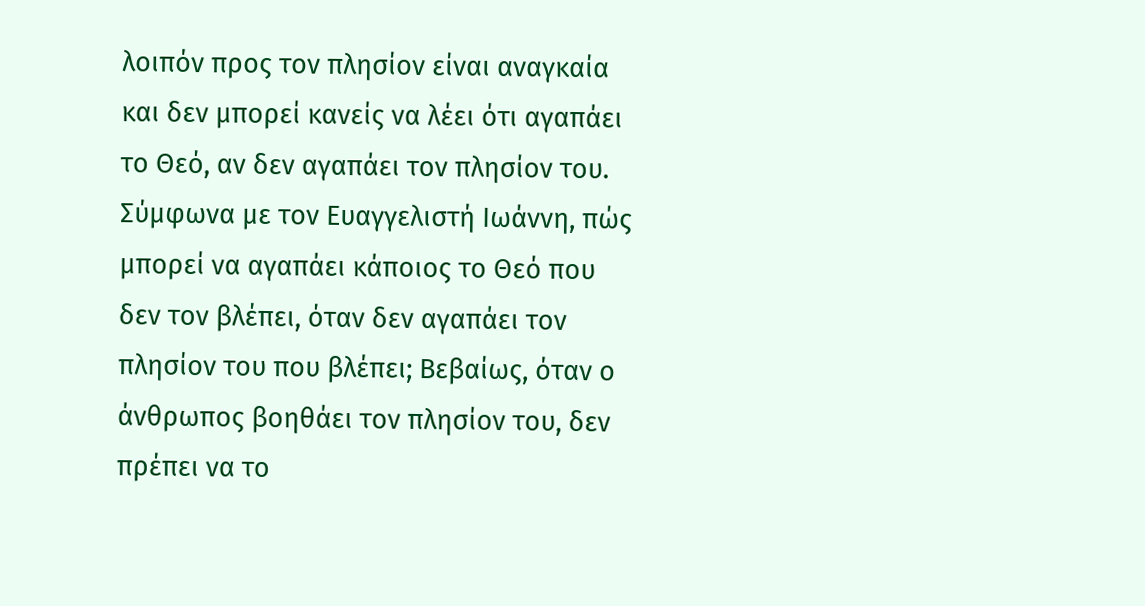λοιπόν προς τον πλησίον είναι αναγκαία και δεν μπορεί κανείς να λέει ότι αγαπάει το Θεό, αν δεν αγαπάει τον πλησίον του. Σύμφωνα με τον Ευαγγελιστή Ιωάννη, πώς μπορεί να αγαπάει κάποιος το Θεό που δεν τον βλέπει, όταν δεν αγαπάει τον πλησίον του που βλέπει; Βεβαίως, όταν ο άνθρωπος βοηθάει τον πλησίον του, δεν πρέπει να το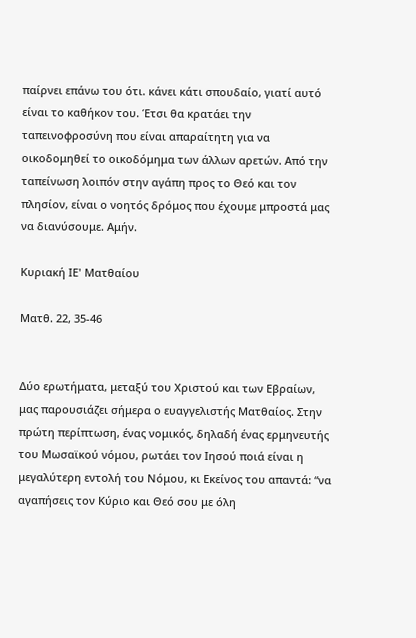παίρνει επάνω του ότι. κάνει κάτι σπουδαίο, γιατί αυτό είναι το καθήκον του. Έτσι θα κρατάει την ταπεινοφροσύνη που είναι απαραίτητη για να οικοδομηθεί το οικοδόμημα των άλλων αρετών. Από την ταπείνωση λοιπόν στην αγάπη προς το Θεό και τον πλησίον, είναι ο νοητός δρόμος που έχουμε μπροστά μας να διανύσουμε. Αμήν.

Κυριακή ΙΕ' Ματθαίου

Ματθ. 22, 35-46


Δύο ερωτήματα, μεταξύ του Χριστού και των Εβραίων, μας παρουσιάζει σήμερα ο ευαγγελιστής Ματθαίος. Στην πρώτη περίπτωση, ένας νομικός, δηλαδή ένας ερμηνευτής του Μωσαϊκού νόμου, ρωτάει τον Ιησού ποιά είναι η μεγαλύτερη εντολή του Νόμου, κι Εκείνος του απαντά: “να αγαπήσεις τον Κύριο και Θεό σου με όλη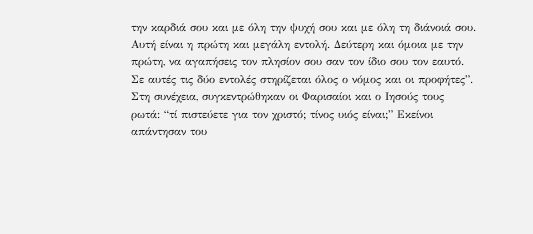την καρδιά σου και με όλη την ψυχή σου και με όλη τη διάνοιά σου. Αυτή είναι η πρώτη και μεγάλη εντολή. Δεύτερη και όμοια με την πρώτη, να αγαπήσεις τον πλησίον σου σαν τον ίδιο σου τον εαυτό. Σε αυτές τις δύο εντολές στηρίζεται όλος ο νόμος και οι προφήτες”. Στη συνέχεια, συγκεντρώθηκαν οι Φαρισαίοι και ο Ιησούς τους ρωτά: “τί πιστεύετε για τον χριστό; τίνος υιός είναι;” Εκείνοι απάντησαν του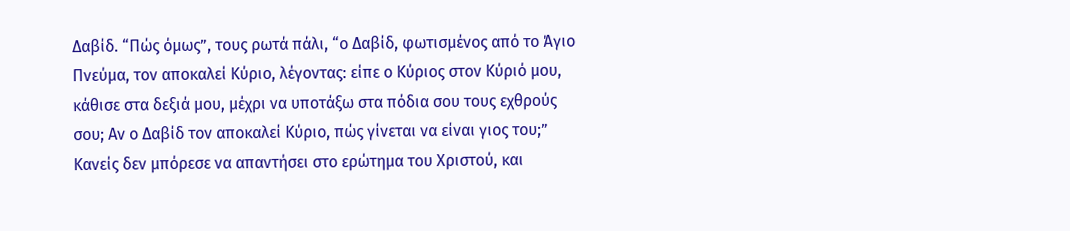Δαβίδ. “Πώς όμως”, τους ρωτά πάλι, “ο Δαβίδ, φωτισμένος από το Άγιο Πνεύμα, τον αποκαλεί Κύριο, λέγοντας: είπε ο Κύριος στον Κύριό μου, κάθισε στα δεξιά μου, μέχρι να υποτάξω στα πόδια σου τους εχθρούς σου; Αν ο Δαβίδ τον αποκαλεί Κύριο, πώς γίνεται να είναι γιος του;” Κανείς δεν μπόρεσε να απαντήσει στο ερώτημα του Χριστού, και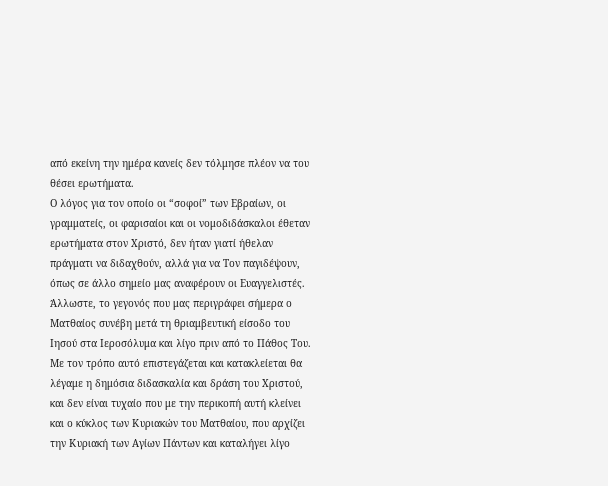από εκείνη την ημέρα κανείς δεν τόλμησε πλέον να του θέσει ερωτήματα.
Ο λόγος για τον οποίο οι “σοφοί” των Εβραίων, οι γραμματείς, οι φαρισαίοι και οι νομοδιδάσκαλοι έθεταν ερωτήματα στον Χριστό, δεν ήταν γιατί ήθελαν πράγματι να διδαχθούν, αλλά για να Τον παγιδέψουν, όπως σε άλλο σημείο μας αναφέρουν οι Ευαγγελιστές. Άλλωστε, το γεγονός που μας περιγράφει σήμερα ο Ματθαίος συνέβη μετά τη θριαμβευτική είσοδο του Ιησού στα Ιεροσόλυμα και λίγο πριν από το Πάθος Του. Με τον τρόπο αυτό επιστεγάζεται και κατακλείεται θα λέγαμε η δημόσια διδασκαλία και δράση του Χριστού, και δεν είναι τυχαίο που με την περικοπή αυτή κλείνει και ο κύκλος των Κυριακών του Ματθαίου, που αρχίζει την Κυριακή των Αγίων Πάντων και καταλήγει λίγο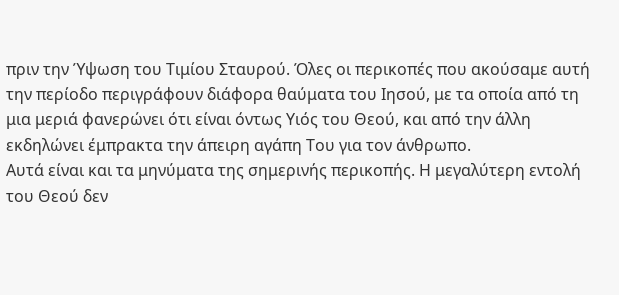πριν την Ύψωση του Τιμίου Σταυρού. Όλες οι περικοπές που ακούσαμε αυτή την περίοδο περιγράφουν διάφορα θαύματα του Ιησού, με τα οποία από τη μια μεριά φανερώνει ότι είναι όντως Υιός του Θεού, και από την άλλη εκδηλώνει έμπρακτα την άπειρη αγάπη Του για τον άνθρωπο.
Αυτά είναι και τα μηνύματα της σημερινής περικοπής. Η μεγαλύτερη εντολή του Θεού δεν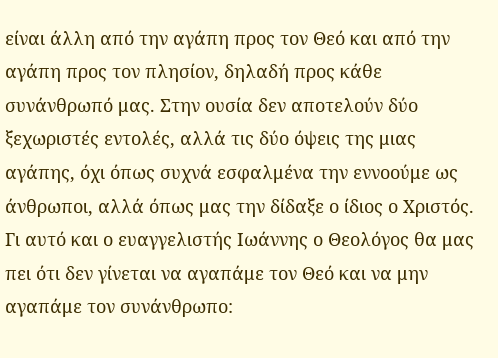είναι άλλη από την αγάπη προς τον Θεό και από την αγάπη προς τον πλησίον, δηλαδή προς κάθε συνάνθρωπό μας. Στην ουσία δεν αποτελούν δύο ξεχωριστές εντολές, αλλά τις δύο όψεις της μιας αγάπης, όχι όπως συχνά εσφαλμένα την εννοούμε ως άνθρωποι, αλλά όπως μας την δίδαξε ο ίδιος ο Χριστός. Γι αυτό και ο ευαγγελιστής Ιωάννης ο Θεολόγος θα μας πει ότι δεν γίνεται να αγαπάμε τον Θεό και να μην αγαπάμε τον συνάνθρωπο: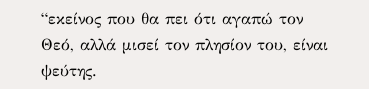“εκείνος που θα πει ότι αγαπώ τον Θεό, αλλά μισεί τον πλησίον του, είναι ψεύτης.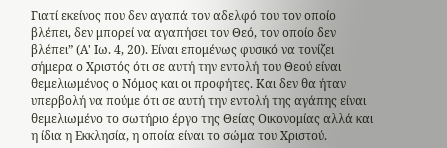Γιατί εκείνος που δεν αγαπά τον αδελφό του τον οποίο βλέπει, δεν μπορεί να αγαπήσει τον Θεό, τον οποίο δεν βλέπει” (Α' Ιω. 4, 20). Είναι επομένως φυσικό να τονίζει σήμερα ο Χριστός ότι σε αυτή την εντολή του Θεού είναι θεμελιωμένος ο Νόμος και οι προφήτες. Και δεν θα ήταν υπερβολή να πούμε ότι σε αυτή την εντολή της αγάπης είναι θεμελιωμένο το σωτήριο έργο της Θείας Οικονομίας αλλά και η ίδια η Εκκλησία, η οποία είναι το σώμα του Χριστού.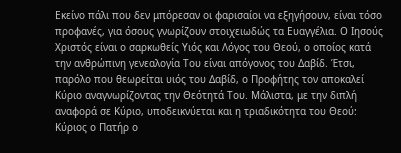Εκείνο πάλι που δεν μπόρεσαν οι φαρισαίοι να εξηγήσουν, είναι τόσο προφανές, για όσους γνωρίζουν στοιχειωδώς τα Ευαγγέλια. Ο Ιησούς Χριστός είναι ο σαρκωθείς Υιός και Λόγος του Θεού, ο οποίος κατά την ανθρώπινη γενεαλογία Του είναι απόγονος του Δαβίδ. Έτσι, παρόλο που θεωρείται υιός του Δαβίδ, ο Προφήτης τον αποκαλεί Κύριο αναγνωρίζοντας την Θεότητά Του. Μάλιστα, με την διπλή αναφορά σε Κύριο, υποδεικνύεται και η τριαδικότητα του Θεού: Κύριος ο Πατήρ ο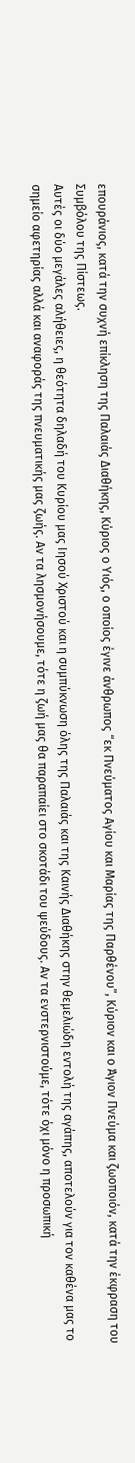επουράνιος, κατά την συχνή επίκληση της Παλαιάς Διαθήκης, Κύριος ο Υιός, ο οποίος έγινε άνθρωπος “εκ Πνεύματος Αγίου και Μαρίας της Παρθένου”, Κύριον και ο Άγιον Πνεύμα και ζωοποιόν, κατά την έκφραση του Συμβόλου της Πίστεως.
Αυτές οι δύο μεγάλες αλήθειες, η θεότητα δηλαδή του Κυρίου μας Ιησού Χριστού και η συμπύκνωση όλης της Παλαιάς και της Καινής Διαθήκης στην θεμελιώδη εντολή της αγάπης, αποτελούν για τον καθένα μας το σημείο αφετηρίας αλλά και αναφοράς της πνευματικής μας ζωής. Αν τα λησμονήσουμε, τότε η ζωή μας θα παραπαίει στο σκοτάδι του ψεύδους. Αν τα ενστερνιστούμε, τότε όχι μόνο η προσωπική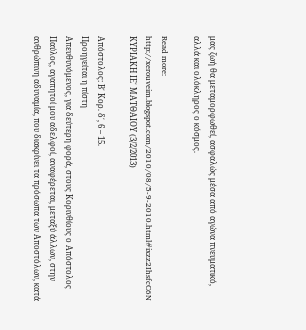μας ζωή θα μεταμορφωθεί, ασφαλώς μέσα από αγώνα πνευματικό, αλλά και ολόκληρος ο κόσμος.

Read more: http://xerouveim.blogspot.com/2010/08/5-9-2010.html#ixzz2IhsfcC6N
ΚΥΡΙΑΚΗ ΙΕ΄ ΜΑΤΘΑΙΟΥ (3/2/2013)

Απόστολος: Β΄ Κορ. δ΄, 6 – 15.
Προηγείται η πίστη
Απευθυνόμενος, για δεύτερη φορά, στους Κορινθίους ο Απόστολος Παύλος, αγαπητοί μου αδελφοί, αναφέρεται, μεταξύ άλλων, στην ανθρώπινη αδυναμία, που διακρίνει τα πρόσωπα των Αποστόλων, κατά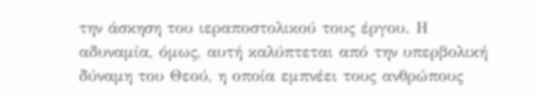την άσκηση του ιεραποστολικού τους έργου. Η αδυναμία, όμως, αυτή καλύπτεται από την υπερβολική δύναμη του Θεού, η οποία εμπνέει τους ανθρώπους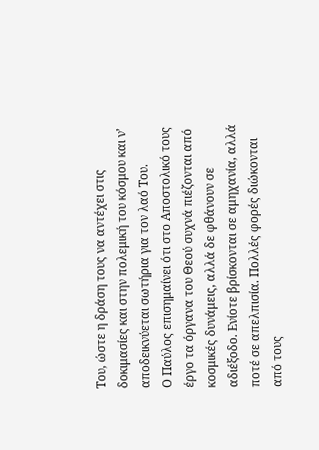Του, ώστε η δράση τους να αντέχει στις δοκιμασίες και στην πολεμική του κόσμου και ν’ αποδεικνύεται σωτήρια για τον λαό Του.
Ο Παύλος επισημαίνει ότι στο Αποστολικό τους έργο τα όργανα του Θεού συχνά πιέζονται από κοσμικές δυνάμεις, αλλά δε φθάνουν σε αδιέξοδο. Ενίοτε βρίσκονται σε αμηχανία, αλλά ποτέ σε απελπισία. Πολλές φορές διώκονται από τους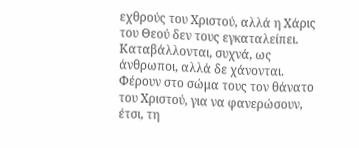εχθρούς του Χριστού, αλλά η Χάρις του Θεού δεν τους εγκαταλείπει. Καταβάλλονται, συχνά, ως άνθρωποι, αλλά δε χάνονται. Φέρουν στο σώμα τους τον θάνατο του Χριστού, για να φανερώσουν, έτσι, τη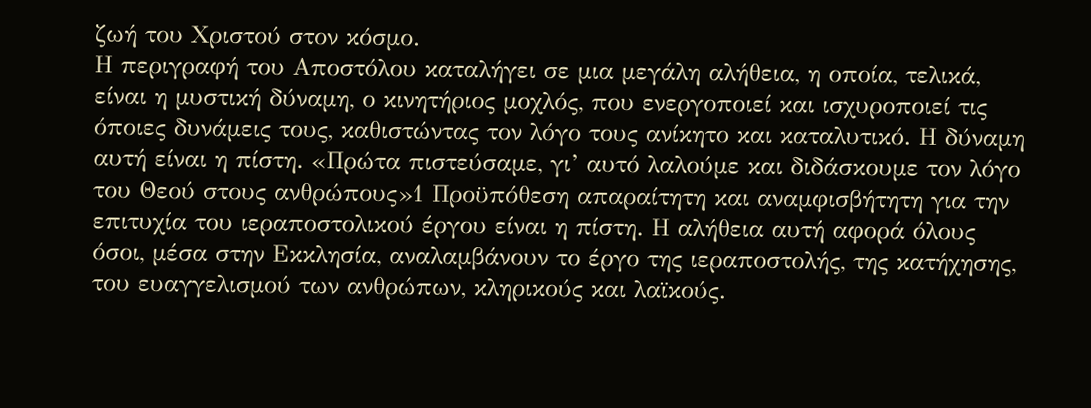ζωή του Χριστού στον κόσμο.
Η περιγραφή του Αποστόλου καταλήγει σε μια μεγάλη αλήθεια, η οποία, τελικά, είναι η μυστική δύναμη, ο κινητήριος μοχλός, που ενεργοποιεί και ισχυροποιεί τις όποιες δυνάμεις τους, καθιστώντας τον λόγο τους ανίκητο και καταλυτικό. Η δύναμη αυτή είναι η πίστη. «Πρώτα πιστεύσαμε, γι’ αυτό λαλούμε και διδάσκουμε τον λόγο του Θεού στους ανθρώπους»1 Προϋπόθεση απαραίτητη και αναμφισβήτητη για την επιτυχία του ιεραποστολικού έργου είναι η πίστη. Η αλήθεια αυτή αφορά όλους όσοι, μέσα στην Εκκλησία, αναλαμβάνουν το έργο της ιεραποστολής, της κατήχησης, του ευαγγελισμού των ανθρώπων, κληρικούς και λαϊκούς.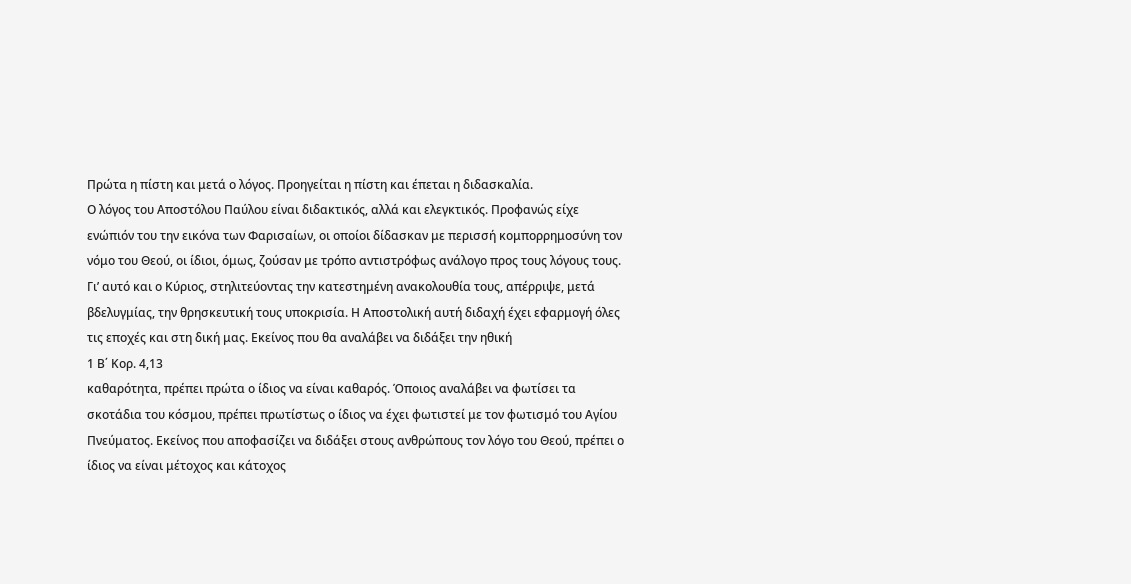Πρώτα η πίστη και μετά ο λόγος. Προηγείται η πίστη και έπεται η διδασκαλία.
Ο λόγος του Αποστόλου Παύλου είναι διδακτικός, αλλά και ελεγκτικός. Προφανώς είχε ενώπιόν του την εικόνα των Φαρισαίων, οι οποίοι δίδασκαν με περισσή κομπορρημοσύνη τον νόμο του Θεού, οι ίδιοι, όμως, ζούσαν με τρόπο αντιστρόφως ανάλογο προς τους λόγους τους. Γι’ αυτό και ο Κύριος, στηλιτεύοντας την κατεστημένη ανακολουθία τους, απέρριψε, μετά βδελυγμίας, την θρησκευτική τους υποκρισία. Η Αποστολική αυτή διδαχή έχει εφαρμογή όλες τις εποχές και στη δική μας. Εκείνος που θα αναλάβει να διδάξει την ηθική
1 Β΄ Κορ. 4,13
καθαρότητα, πρέπει πρώτα ο ίδιος να είναι καθαρός. Όποιος αναλάβει να φωτίσει τα σκοτάδια του κόσμου, πρέπει πρωτίστως ο ίδιος να έχει φωτιστεί με τον φωτισμό του Αγίου Πνεύματος. Εκείνος που αποφασίζει να διδάξει στους ανθρώπους τον λόγο του Θεού, πρέπει ο ίδιος να είναι μέτοχος και κάτοχος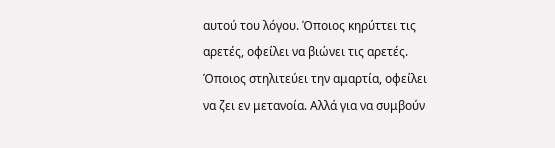αυτού του λόγου. Όποιος κηρύττει τις αρετές, οφείλει να βιώνει τις αρετές. Όποιος στηλιτεύει την αμαρτία, οφείλει να ζει εν μετανοία. Αλλά για να συμβούν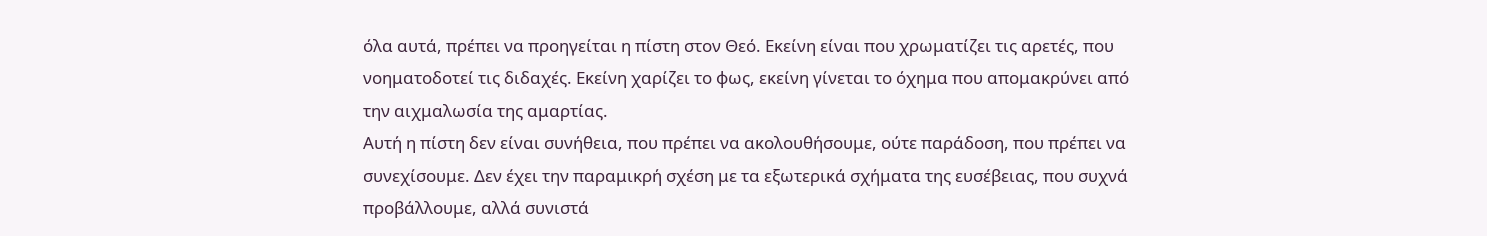όλα αυτά, πρέπει να προηγείται η πίστη στον Θεό. Εκείνη είναι που χρωματίζει τις αρετές, που νοηματοδοτεί τις διδαχές. Εκείνη χαρίζει το φως, εκείνη γίνεται το όχημα που απομακρύνει από την αιχμαλωσία της αμαρτίας.
Αυτή η πίστη δεν είναι συνήθεια, που πρέπει να ακολουθήσουμε, ούτε παράδοση, που πρέπει να συνεχίσουμε. Δεν έχει την παραμικρή σχέση με τα εξωτερικά σχήματα της ευσέβειας, που συχνά προβάλλουμε, αλλά συνιστά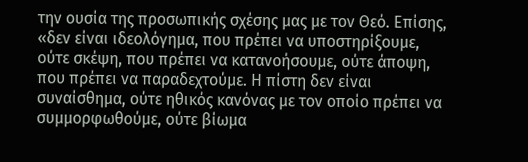την ουσία της προσωπικής σχέσης μας με τον Θεό. Επίσης, «δεν είναι ιδεολόγημα, που πρέπει να υποστηρίξουμε, ούτε σκέψη, που πρέπει να κατανοήσουμε, ούτε άποψη, που πρέπει να παραδεχτούμε. Η πίστη δεν είναι συναίσθημα, ούτε ηθικός κανόνας με τον οποίο πρέπει να συμμορφωθούμε, ούτε βίωμα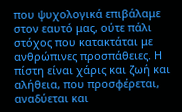που ψυχολογικά επιβάλαμε στον εαυτό μας, ούτε πάλι στόχος που κατακτάται με ανθρώπινες προσπάθειες. Η πίστη είναι χάρις και ζωή και αλήθεια, που προσφέρεται, αναδύεται και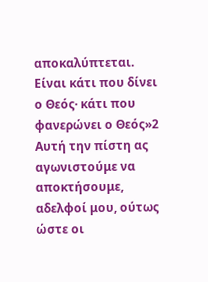αποκαλύπτεται. Είναι κάτι που δίνει ο Θεός· κάτι που φανερώνει ο Θεός»2 Αυτή την πίστη ας αγωνιστούμε να αποκτήσουμε, αδελφοί μου, ούτως ώστε οι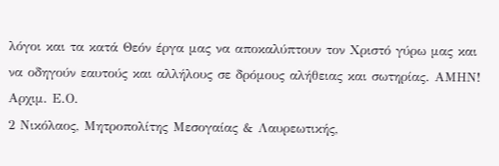λόγοι και τα κατά Θεόν έργα μας να αποκαλύπτουν τον Χριστό γύρω μας και να οδηγούν εαυτούς και αλλήλους σε δρόμους αλήθειας και σωτηρίας. ΑΜΗΝ!
Αρχιμ. Ε.Ο.
2 Νικόλαος, Μητροπολίτης Μεσογαίας & Λαυρεωτικής,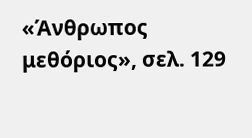«Άνθρωπος μεθόριος», σελ. 129